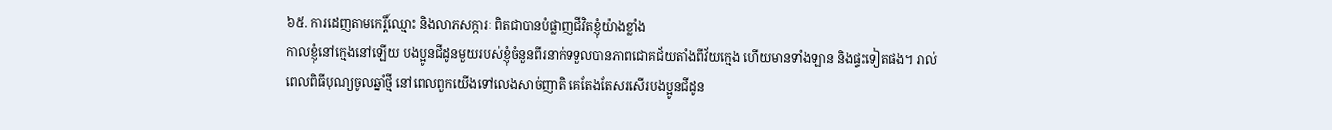៦៥. ការដេញតាមកេរ្តិ៍ឈ្មោះ និងលាភសក្ការៈ ពិតជាបានបំផ្លាញជីវិតខ្ញុំយ៉ាងខ្លាំង
កាលខ្ញុំនៅក្មេងនៅឡើយ បងប្អូនជីដូនមួយរបស់ខ្ញុំចំនួនពីរនាក់ទទួលបានភាពជោគជ័យតាំងពីវ័យក្មេង ហើយមានទាំងឡាន និងផ្ទះទៀតផង។ រាល់ពេលពិធីបុណ្យចូលឆ្នាំថ្មី នៅពេលពួកយើងទៅលេងសាច់ញាតិ គេតែងតែសរសើរបងប្អូនជីដូន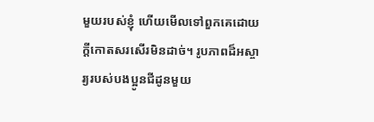មួយរបស់ខ្ញុំ ហើយមើលទៅពួកគេដោយក្ដីកោតសរសើរមិនដាច់។ រូបភាពដ៏អស្ចារ្យរបស់បងប្អូនជីដូនមួយ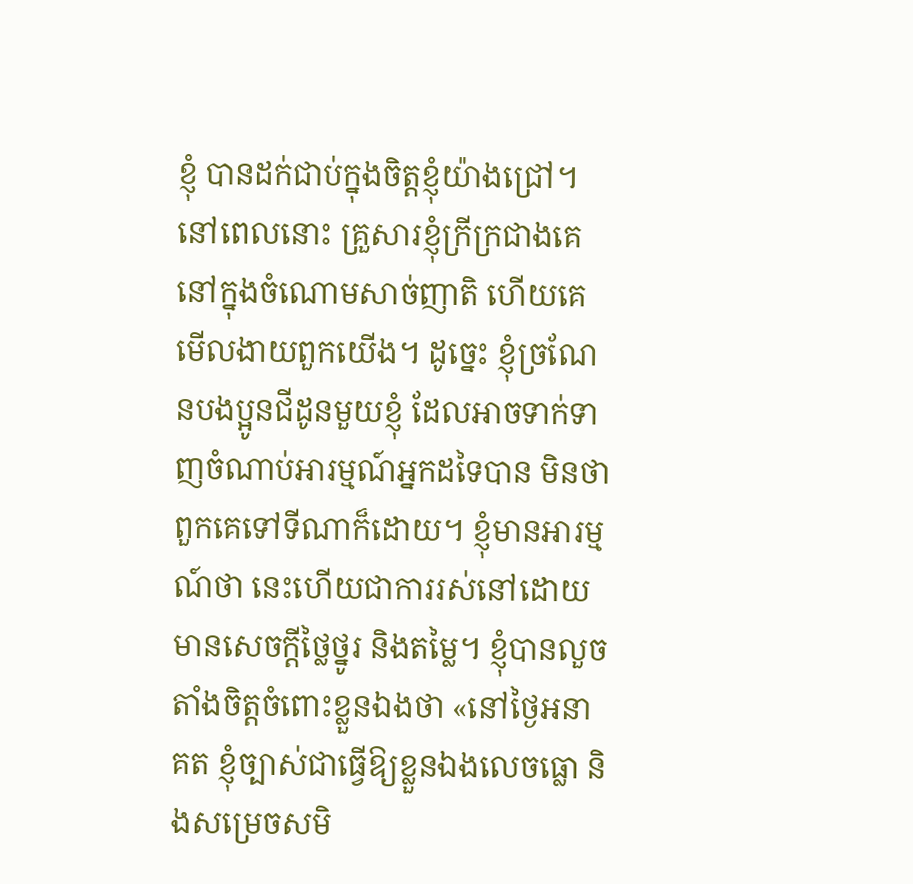ខ្ញុំ បានដក់ជាប់ក្នុងចិត្តខ្ញុំយ៉ាងជ្រៅ។ នៅពេលនោះ គ្រួសារខ្ញុំក្រីក្រជាងគេនៅក្នុងចំណោមសាច់ញាតិ ហើយគេមើលងាយពួកយើង។ ដូច្នេះ ខ្ញុំច្រណែនបងប្អូនជីដូនមួយខ្ញុំ ដែលអាចទាក់ទាញចំណាប់អារម្មណ៍អ្នកដទៃបាន មិនថាពួកគេទៅទីណាក៏ដោយ។ ខ្ញុំមានអារម្មណ៍ថា នេះហើយជាការរស់នៅដោយមានសេចក្ដីថ្លៃថ្នូរ និងតម្លៃ។ ខ្ញុំបានលួចតាំងចិត្តចំពោះខ្លួនឯងថា «នៅថ្ងៃអនាគត ខ្ញុំច្បាស់ជាធ្វើឱ្យខ្លួនឯងលេចធ្លោ និងសម្រេចសមិ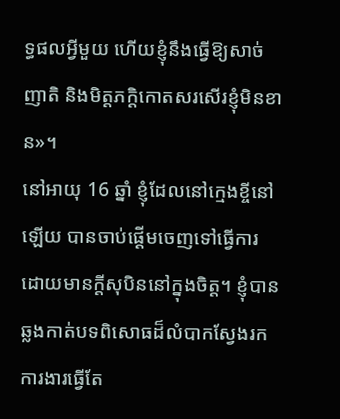ទ្ធផលអ្វីមួយ ហើយខ្ញុំនឹងធ្វើឱ្យសាច់ញាតិ និងមិត្តភក្តិកោតសរសើរខ្ញុំមិនខាន»។
នៅអាយុ 16 ឆ្នាំ ខ្ញុំដែលនៅក្មេងខ្ចីនៅឡើយ បានចាប់ផ្ដើមចេញទៅធ្វើការ ដោយមានក្ដីសុបិននៅក្នុងចិត្ត។ ខ្ញុំបានឆ្លងកាត់បទពិសោធដ៏លំបាកស្វែងរកការងារធ្វើតែ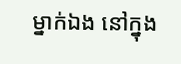ម្នាក់ឯង នៅក្នុង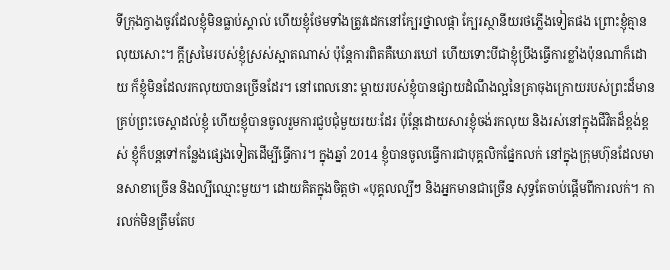ទីក្រុងក្វាងចូវដែលខ្ញុំមិនធ្លាប់ស្គាល់ ហើយខ្ញុំថែមទាំងត្រូវដេកនៅក្បែរថ្នាលផ្កា ក្បែរស្ថានីយរថភ្លើងទៀតផង ព្រោះខ្ញុំគ្មានលុយសោះ។ ក្ដីស្រមៃរបស់ខ្ញុំស្រស់ស្អាតណាស់ ប៉ុន្តែការពិតគឺឃោរឃៅ ហើយទោះបីជាខ្ញុំប្រឹងធ្វើការខ្លាំងប៉ុនណាក៏ដោយ ក៏ខ្ញុំមិនដែលរកលុយបានច្រើនដែរ។ នៅពេលនោះ ម្តាយរបស់ខ្ញុំបានផ្សាយដំណឹងល្អនៃគ្រាចុងក្រោយរបស់ព្រះដ៏មានគ្រប់ព្រះចេស្ដាដល់ខ្ញុំ ហើយខ្ញុំបានចូលរួមការជួបជុំមួយរយៈដែរ ប៉ុន្តែដោយសារខ្ញុំចង់រកលុយ និងរស់នៅក្នុងជីវិតដ៏ខ្ពង់ខ្ពស់ ខ្ញុំក៏បន្តទៅកន្លែងផ្សេងទៀតដើម្បីធ្វើការ។ ក្នុងឆ្នាំ 2014 ខ្ញុំបានចូលធ្វើការជាបុគ្គលិកផ្នែកលក់ នៅក្នុងក្រុមហ៊ុនដែលមានសាខាច្រើន និងល្បីឈ្មោះមួយ។ ដោយគិតក្នុងចិត្តថា «បុគ្គលល្បីៗ និងអ្នកមានជាច្រើន សុទ្ធតែចាប់ផ្ដើមពីការលក់។ ការលក់មិនត្រឹមតែប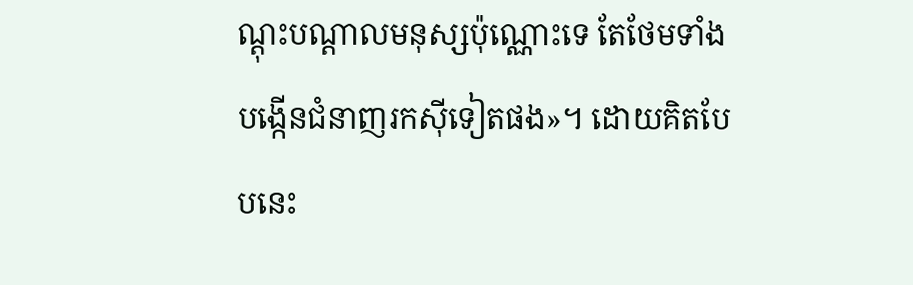ណ្ដុះបណ្ដាលមនុស្សប៉ុណ្ណោះទេ តែថែមទាំងបង្កើនជំនាញរកស៊ីទៀតផង»។ ដោយគិតបែបនេះ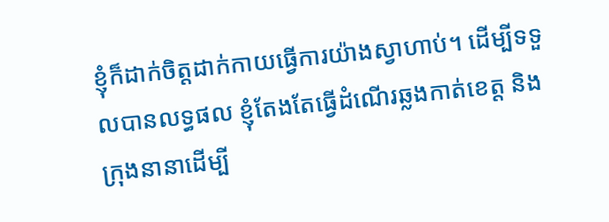ខ្ញុំក៏ដាក់ចិត្តដាក់កាយធ្វើការយ៉ាងស្វាហាប់។ ដើម្បីទទួលបានលទ្ធផល ខ្ញុំតែងតែធ្វើដំណើរឆ្លងកាត់ខេត្ត និងក្រុងនានាដើម្បី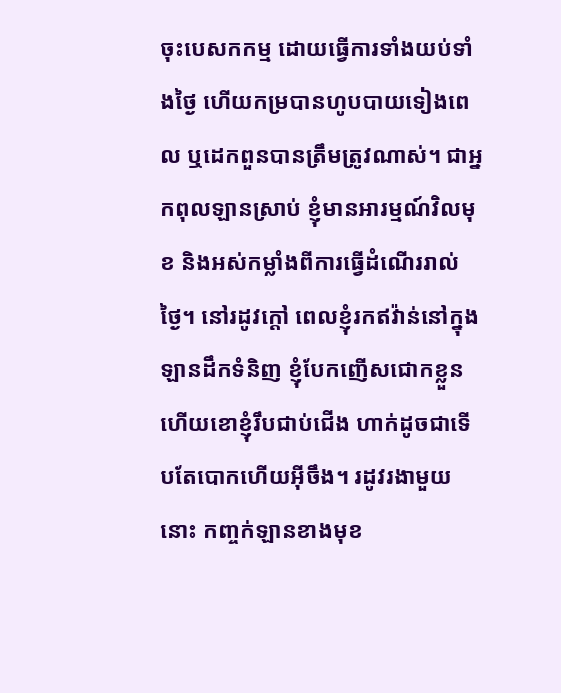ចុះបេសកកម្ម ដោយធ្វើការទាំងយប់ទាំងថ្ងៃ ហើយកម្របានហូបបាយទៀងពេល ឬដេកពួនបានត្រឹមត្រូវណាស់។ ជាអ្នកពុលឡានស្រាប់ ខ្ញុំមានអារម្មណ៍វិលមុខ និងអស់កម្លាំងពីការធ្វើដំណើររាល់ថ្ងៃ។ នៅរដូវក្ដៅ ពេលខ្ញុំរកឥវ៉ាន់នៅក្នុងឡានដឹកទំនិញ ខ្ញុំបែកញើសជោកខ្លួន ហើយខោខ្ញុំរឹបជាប់ជើង ហាក់ដូចជាទើបតែបោកហើយអ៊ីចឹង។ រដូវរងាមួយនោះ កញ្ចក់ឡានខាងមុខ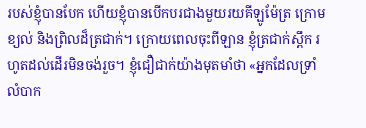របស់ខ្ញុំបានបែក ហើយខ្ញុំបានបើកបរជាងមួយរយគីឡូម៉ែត្រ ក្រោមខ្យល់ និងព្រិលដ៏ត្រជាក់។ ក្រោយពេលចុះពីឡាន ខ្ញុំត្រជាក់ស្ពឹក រហូតដល់ដើរមិនចង់រួច។ ខ្ញុំជឿជាក់យ៉ាងមុតមាំថា «អ្នកដែលទ្រាំលំបាក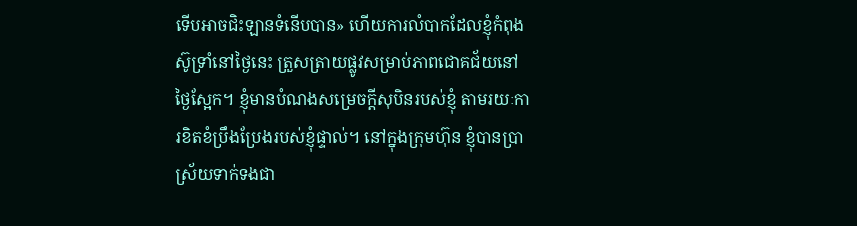ទើបអាចជិះឡានទំនើបបាន» ហើយការលំបាកដែលខ្ញុំកំពុងស៊ូទ្រាំនៅថ្ងៃនេះ ត្រួសត្រាយផ្លូវសម្រាប់ភាពជោគជ័យនៅថ្ងៃស្អែក។ ខ្ញុំមានបំណងសម្រេចក្ដីសុបិនរបស់ខ្ញុំ តាមរយៈការខិតខំប្រឹងប្រែងរបស់ខ្ញុំផ្ទាល់។ នៅក្នុងក្រុមហ៊ុន ខ្ញុំបានប្រាស្រ័យទាក់ទងជា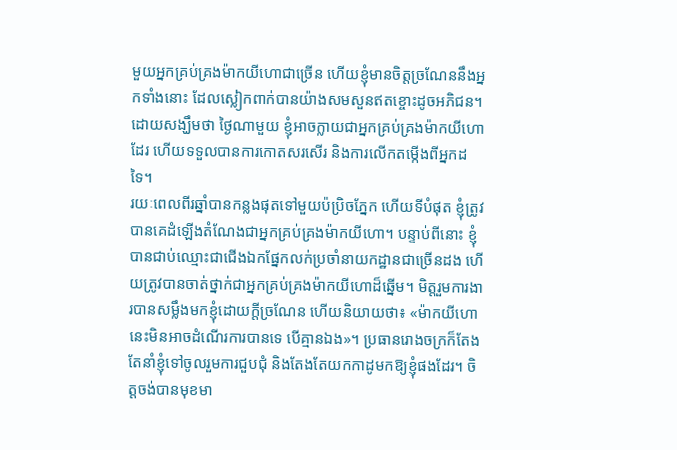មួយអ្នកគ្រប់គ្រងម៉ាកយីហោជាច្រើន ហើយខ្ញុំមានចិត្តច្រណែននឹងអ្នកទាំងនោះ ដែលស្លៀកពាក់បានយ៉ាងសមសួនឥតខ្ចោះដូចអភិជន។ ដោយសង្ឃឹមថា ថ្ងៃណាមួយ ខ្ញុំអាចក្លាយជាអ្នកគ្រប់គ្រងម៉ាកយីហោដែរ ហើយទទួលបានការកោតសរសើរ និងការលើកតម្កើងពីអ្នកដទៃ។
រយៈពេលពីរឆ្នាំបានកន្លងផុតទៅមួយប៉ប្រិចភ្នែក ហើយទីបំផុត ខ្ញុំត្រូវបានគេដំឡើងតំណែងជាអ្នកគ្រប់គ្រងម៉ាកយីហោ។ បន្ទាប់ពីនោះ ខ្ញុំបានជាប់ឈ្មោះជាជើងឯកផ្នែកលក់ប្រចាំនាយកដ្ឋានជាច្រើនដង ហើយត្រូវបានចាត់ថ្នាក់ជាអ្នកគ្រប់គ្រងម៉ាកយីហោដ៏ឆ្នើម។ មិត្តរួមការងារបានសម្លឹងមកខ្ញុំដោយក្ដីច្រណែន ហើយនិយាយថា៖ «ម៉ាកយីហោនេះមិនអាចដំណើរការបានទេ បើគ្មានឯង»។ ប្រធានរោងចក្រក៏តែងតែនាំខ្ញុំទៅចូលរួមការជួបជុំ និងតែងតែយកកាដូមកឱ្យខ្ញុំផងដែរ។ ចិត្តចង់បានមុខមា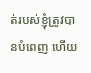ត់របស់ខ្ញុំត្រូវបានបំពេញ ហើយ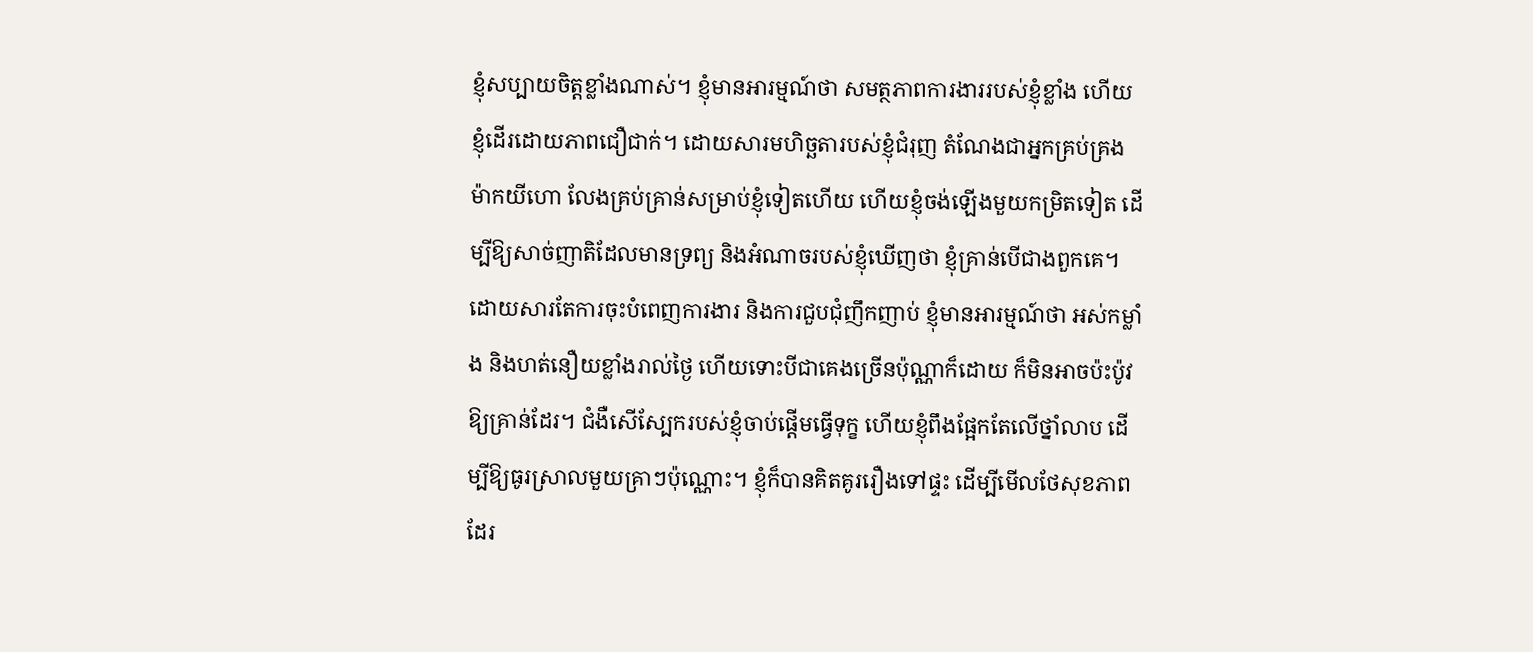ខ្ញុំសប្បាយចិត្តខ្លាំងណាស់។ ខ្ញុំមានអារម្មណ៍ថា សមត្ថភាពការងាររបស់ខ្ញុំខ្លាំង ហើយខ្ញុំដើរដោយភាពជឿជាក់។ ដោយសារមហិច្ឆតារបស់ខ្ញុំជំរុញ តំណែងជាអ្នកគ្រប់គ្រងម៉ាកយីហោ លែងគ្រប់គ្រាន់សម្រាប់ខ្ញុំទៀតហើយ ហើយខ្ញុំចង់ឡើងមួយកម្រិតទៀត ដើម្បីឱ្យសាច់ញាតិដែលមានទ្រព្យ និងអំណាចរបស់ខ្ញុំឃើញថា ខ្ញុំគ្រាន់បើជាងពួកគេ។ ដោយសារតែការចុះបំពេញការងារ និងការជួបជុំញឹកញាប់ ខ្ញុំមានអារម្មណ៍ថា អស់កម្លាំង និងហត់នឿយខ្លាំងរាល់ថ្ងៃ ហើយទោះបីជាគេងច្រើនប៉ុណ្ណាក៏ដោយ ក៏មិនអាចប៉ះប៉ូវឱ្យគ្រាន់ដែរ។ ជំងឺសើស្បែករបស់ខ្ញុំចាប់ផ្ដើមធ្វើទុក្ខ ហើយខ្ញុំពឹងផ្អែកតែលើថ្នាំលាប ដើម្បីឱ្យធូរស្រាលមួយគ្រាៗប៉ុណ្ណោះ។ ខ្ញុំក៏បានគិតគូររឿងទៅផ្ទះ ដើម្បីមើលថែសុខភាពដែរ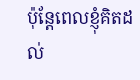ប៉ុន្តែពេលខ្ញុំគិតដល់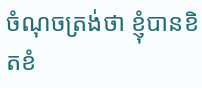ចំណុចត្រង់ថា ខ្ញុំបានខិតខំ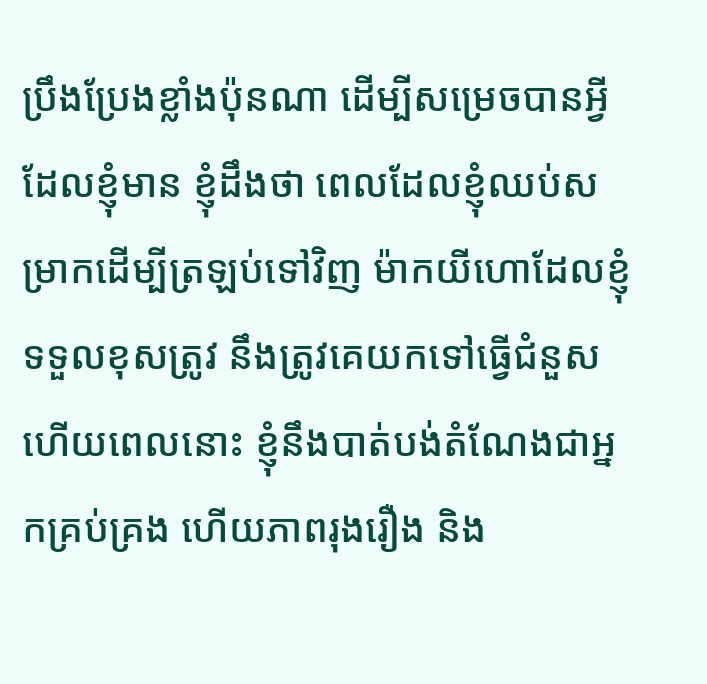ប្រឹងប្រែងខ្លាំងប៉ុនណា ដើម្បីសម្រេចបានអ្វីដែលខ្ញុំមាន ខ្ញុំដឹងថា ពេលដែលខ្ញុំឈប់សម្រាកដើម្បីត្រឡប់ទៅវិញ ម៉ាកយីហោដែលខ្ញុំទទួលខុសត្រូវ នឹងត្រូវគេយកទៅធ្វើជំនួស ហើយពេលនោះ ខ្ញុំនឹងបាត់បង់តំណែងជាអ្នកគ្រប់គ្រង ហើយភាពរុងរឿង និង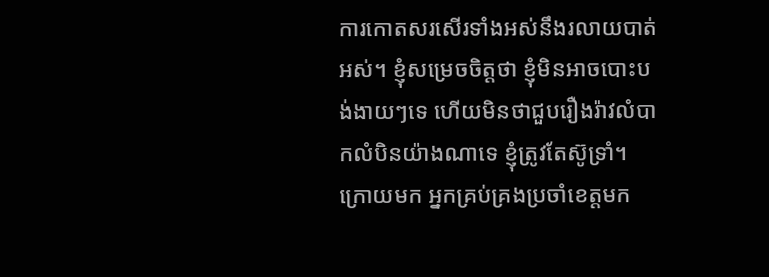ការកោតសរសើរទាំងអស់នឹងរលាយបាត់អស់។ ខ្ញុំសម្រេចចិត្តថា ខ្ញុំមិនអាចបោះបង់ងាយៗទេ ហើយមិនថាជួបរឿងរ៉ាវលំបាកលំបិនយ៉ាងណាទេ ខ្ញុំត្រូវតែស៊ូទ្រាំ។
ក្រោយមក អ្នកគ្រប់គ្រងប្រចាំខេត្តមក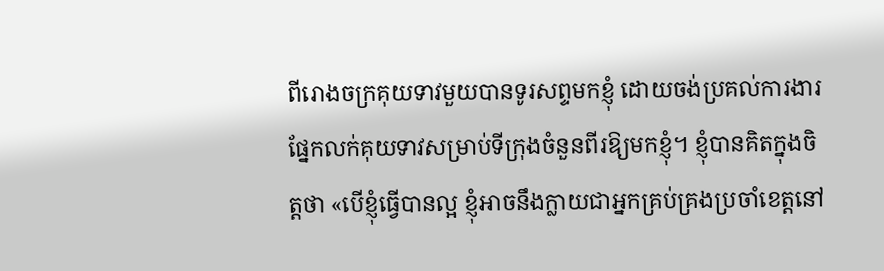ពីរោងចក្រគុយទាវមួយបានទូរសព្ទមកខ្ញុំ ដោយចង់ប្រគល់ការងារផ្នែកលក់គុយទាវសម្រាប់ទីក្រុងចំនួនពីរឱ្យមកខ្ញុំ។ ខ្ញុំបានគិតក្នុងចិត្តថា «បើខ្ញុំធ្វើបានល្អ ខ្ញុំអាចនឹងក្លាយជាអ្នកគ្រប់គ្រងប្រចាំខេត្តនៅ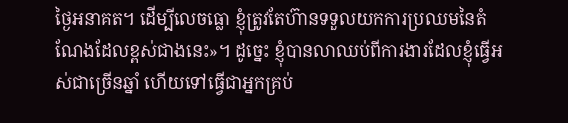ថ្ងៃអនាគត។ ដើម្បីលេចធ្លោ ខ្ញុំត្រូវតែហ៊ានទទួលយកការប្រឈមនៃតំណែងដែលខ្ពស់ជាងនេះ»។ ដូច្នេះ ខ្ញុំបានលាឈប់ពីការងារដែលខ្ញុំធ្វើអស់ជាច្រើនឆ្នាំ ហើយទៅធ្វើជាអ្នកគ្រប់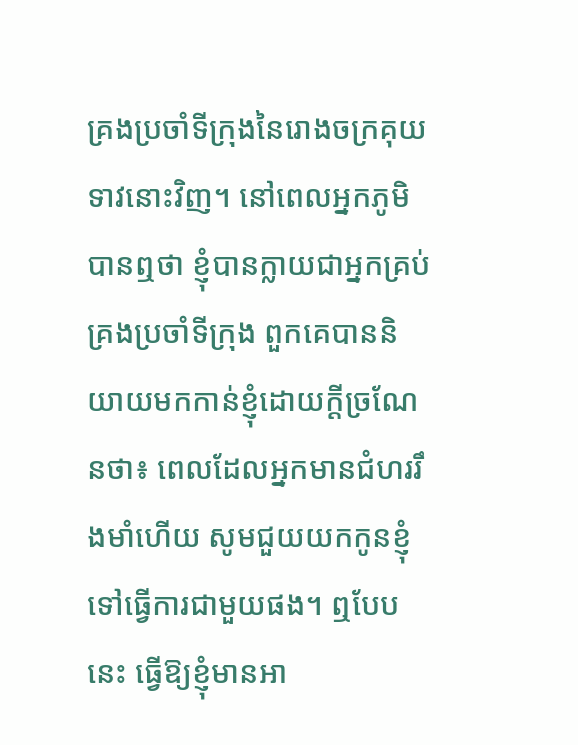គ្រងប្រចាំទីក្រុងនៃរោងចក្រគុយទាវនោះវិញ។ នៅពេលអ្នកភូមិបានឮថា ខ្ញុំបានក្លាយជាអ្នកគ្រប់គ្រងប្រចាំទីក្រុង ពួកគេបាននិយាយមកកាន់ខ្ញុំដោយក្ដីច្រណែនថា៖ ពេលដែលអ្នកមានជំហររឹងមាំហើយ សូមជួយយកកូនខ្ញុំទៅធ្វើការជាមួយផង។ ឮបែបនេះ ធ្វើឱ្យខ្ញុំមានអា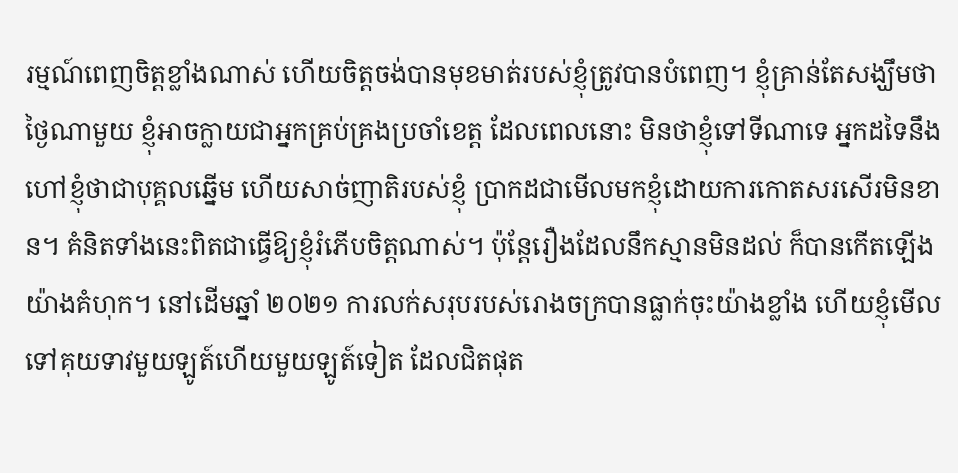រម្មណ៍ពេញចិត្តខ្លាំងណាស់ ហើយចិត្តចង់បានមុខមាត់របស់ខ្ញុំត្រូវបានបំពេញ។ ខ្ញុំគ្រាន់តែសង្ឃឹមថា ថ្ងៃណាមួយ ខ្ញុំអាចក្លាយជាអ្នកគ្រប់គ្រងប្រចាំខេត្ត ដែលពេលនោះ មិនថាខ្ញុំទៅទីណាទេ អ្នកដទៃនឹងហៅខ្ញុំថាជាបុគ្គលឆ្នើម ហើយសាច់ញាតិរបស់ខ្ញុំ ប្រាកដជាមើលមកខ្ញុំដោយការកោតសរសើរមិនខាន។ គំនិតទាំងនេះពិតជាធ្វើឱ្យខ្ញុំរំភើបចិត្តណាស់។ ប៉ុន្តែរឿងដែលនឹកស្មានមិនដល់ ក៏បានកើតឡើងយ៉ាងគំហុក។ នៅដើមឆ្នាំ ២០២១ ការលក់សរុបរបស់រោងចក្របានធ្លាក់ចុះយ៉ាងខ្លាំង ហើយខ្ញុំមើលទៅគុយទាវមួយឡូត៍ហើយមួយឡូត៍ទៀត ដែលជិតផុត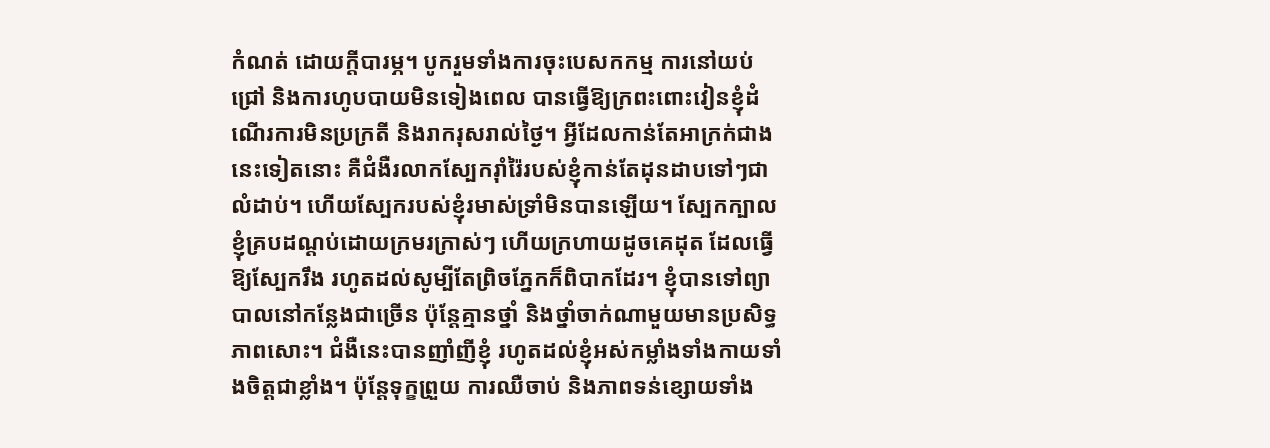កំណត់ ដោយក្ដីបារម្ភ។ បូករួមទាំងការចុះបេសកកម្ម ការនៅយប់ជ្រៅ និងការហូបបាយមិនទៀងពេល បានធ្វើឱ្យក្រពះពោះវៀនខ្ញុំដំណើរការមិនប្រក្រតី និងរាករុសរាល់ថ្ងៃ។ អ្វីដែលកាន់តែអាក្រក់ជាងនេះទៀតនោះ គឺជំងឺរលាកស្បែករ៉ាំរ៉ៃរបស់ខ្ញុំកាន់តែដុនដាបទៅៗជាលំដាប់។ ហើយស្បែករបស់ខ្ញុំរមាស់ទ្រាំមិនបានឡើយ។ ស្បែកក្បាលខ្ញុំគ្របដណ្ដប់ដោយក្រមរក្រាស់ៗ ហើយក្រហាយដូចគេដុត ដែលធ្វើឱ្យស្បែករឹង រហូតដល់សូម្បីតែព្រិចភ្នែកក៏ពិបាកដែរ។ ខ្ញុំបានទៅព្យាបាលនៅកន្លែងជាច្រើន ប៉ុន្តែគ្មានថ្នាំ និងថ្នាំចាក់ណាមួយមានប្រសិទ្ធភាពសោះ។ ជំងឺនេះបានញាំញីខ្ញុំ រហូតដល់ខ្ញុំអស់កម្លាំងទាំងកាយទាំងចិត្តជាខ្លាំង។ ប៉ុន្តែទុក្ខព្រួយ ការឈឺចាប់ និងភាពទន់ខ្សោយទាំង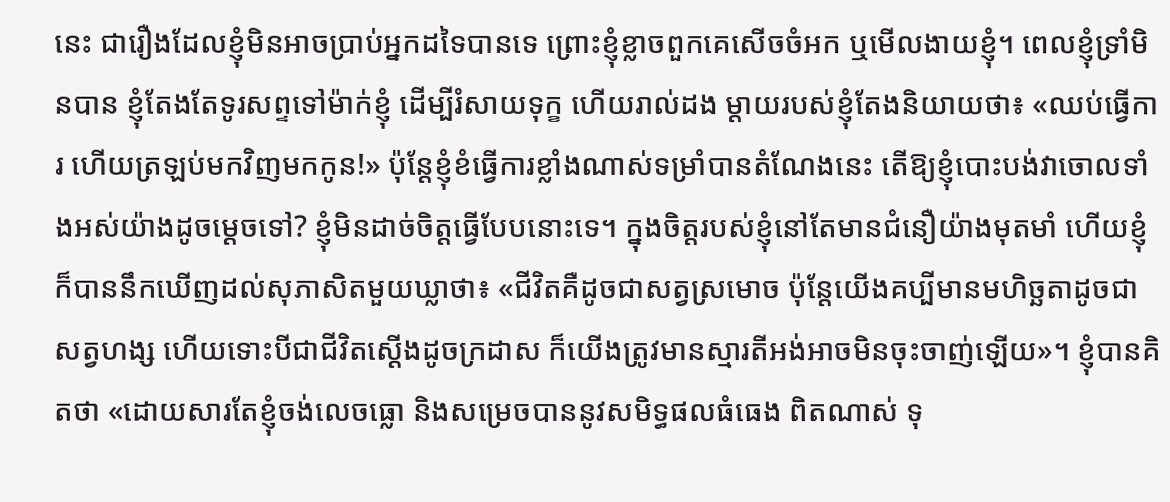នេះ ជារឿងដែលខ្ញុំមិនអាចប្រាប់អ្នកដទៃបានទេ ព្រោះខ្ញុំខ្លាចពួកគេសើចចំអក ឬមើលងាយខ្ញុំ។ ពេលខ្ញុំទ្រាំមិនបាន ខ្ញុំតែងតែទូរសព្ទទៅម៉ាក់ខ្ញុំ ដើម្បីរំសាយទុក្ខ ហើយរាល់ដង ម្តាយរបស់ខ្ញុំតែងនិយាយថា៖ «ឈប់ធ្វើការ ហើយត្រឡប់មកវិញមកកូន!» ប៉ុន្តែខ្ញុំខំធ្វើការខ្លាំងណាស់ទម្រាំបានតំណែងនេះ តើឱ្យខ្ញុំបោះបង់វាចោលទាំងអស់យ៉ាងដូចម្ដេចទៅ? ខ្ញុំមិនដាច់ចិត្តធ្វើបែបនោះទេ។ ក្នុងចិត្តរបស់ខ្ញុំនៅតែមានជំនឿយ៉ាងមុតមាំ ហើយខ្ញុំក៏បាននឹកឃើញដល់សុភាសិតមួយឃ្លាថា៖ «ជីវិតគឺដូចជាសត្វស្រមោច ប៉ុន្តែយើងគប្បីមានមហិច្ឆតាដូចជាសត្វហង្ស ហើយទោះបីជាជីវិតស្ដើងដូចក្រដាស ក៏យើងត្រូវមានស្មារតីអង់អាចមិនចុះចាញ់ឡើយ»។ ខ្ញុំបានគិតថា «ដោយសារតែខ្ញុំចង់លេចធ្លោ និងសម្រេចបាននូវសមិទ្ធផលធំធេង ពិតណាស់ ទុ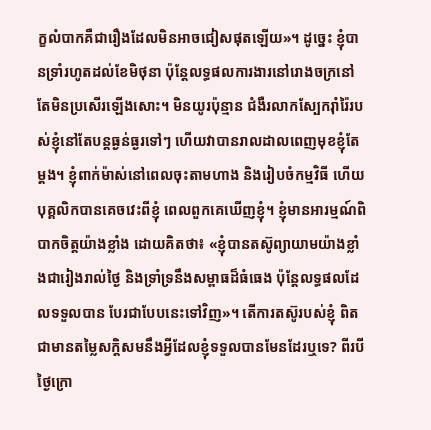ក្ខលំបាកគឺជារឿងដែលមិនអាចជៀសផុតឡើយ»។ ដូច្នេះ ខ្ញុំបានទ្រាំរហូតដល់ខែមិថុនា ប៉ុន្តែលទ្ធផលការងារនៅរោងចក្រនៅតែមិនប្រសើរឡើងសោះ។ មិនយូរប៉ុន្មាន ជំងឺរលាកស្បែករ៉ាំរ៉ៃរបស់ខ្ញុំនៅតែបន្តធ្ងន់ធ្ងរទៅៗ ហើយវាបានរាលដាលពេញមុខខ្ញុំតែម្ដង។ ខ្ញុំពាក់ម៉ាស់នៅពេលចុះតាមហាង និងរៀបចំកម្មវិធី ហើយបុគ្គលិកបានគេចវេះពីខ្ញុំ ពេលពួកគេឃើញខ្ញុំ។ ខ្ញុំមានអារម្មណ៍ពិបាកចិត្តយ៉ាងខ្លាំង ដោយគិតថា៖ «ខ្ញុំបានតស៊ូព្យាយាមយ៉ាងខ្លាំងជារៀងរាល់ថ្ងៃ និងទ្រាំទ្រនឹងសម្ពាធដ៏ធំធេង ប៉ុន្តែលទ្ធផលដែលទទួលបាន បែរជាបែបនេះទៅវិញ»។ តើការតស៊ូរបស់ខ្ញុំ ពិតជាមានតម្លៃសក្ដិសមនឹងអ្វីដែលខ្ញុំទទួលបានមែនដែរឬទេ? ពីរបីថ្ងៃក្រោ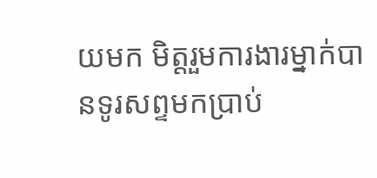យមក មិត្តរួមការងារម្នាក់បានទូរសព្ទមកប្រាប់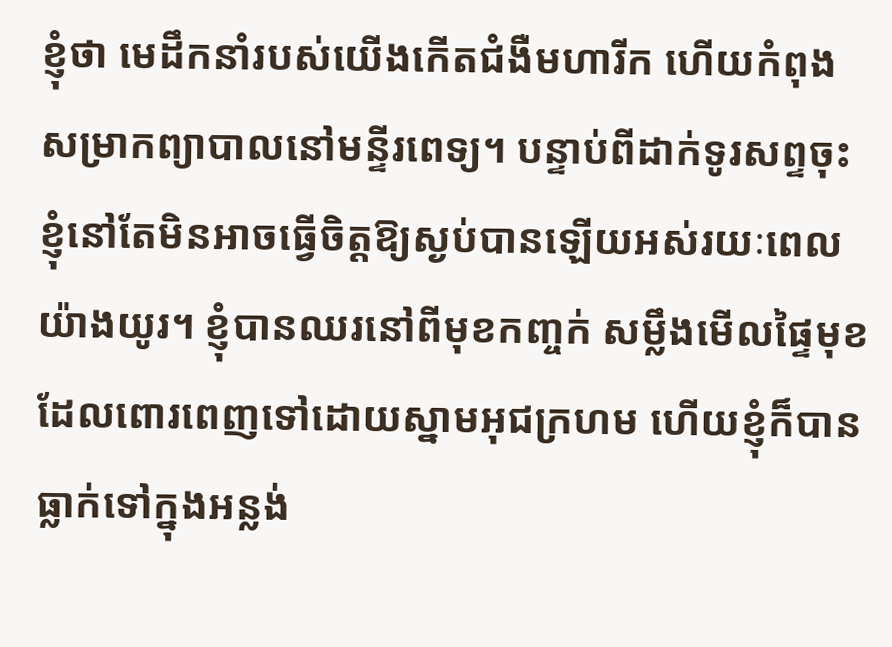ខ្ញុំថា មេដឹកនាំរបស់យើងកើតជំងឺមហារីក ហើយកំពុងសម្រាកព្យាបាលនៅមន្ទីរពេទ្យ។ បន្ទាប់ពីដាក់ទូរសព្ទចុះ ខ្ញុំនៅតែមិនអាចធ្វើចិត្តឱ្យស្ងប់បានឡើយអស់រយៈពេលយ៉ាងយូរ។ ខ្ញុំបានឈរនៅពីមុខកញ្ចក់ សម្លឹងមើលផ្ទៃមុខដែលពោរពេញទៅដោយស្នាមអុជក្រហម ហើយខ្ញុំក៏បានធ្លាក់ទៅក្នុងអន្លង់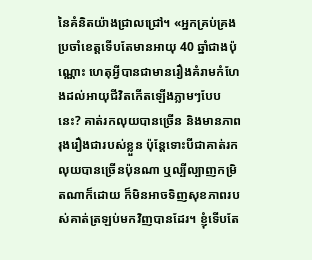នៃគំនិតយ៉ាងជ្រាលជ្រៅ។ «អ្នកគ្រប់គ្រងប្រចាំខេត្តទើបតែមានអាយុ 40 ឆ្នាំជាងប៉ុណ្ណោះ ហេតុអ្វីបានជាមានរឿងគំរាមកំហែងដល់អាយុជីវិតកើតឡើងភ្លាមៗបែបនេះ? គាត់រកលុយបានច្រើន និងមានភាពរុងរឿងជារបស់ខ្លួន ប៉ុន្តែទោះបីជាគាត់រកលុយបានច្រើនប៉ុនណា ឬល្បីល្បាញកម្រិតណាក៏ដោយ ក៏មិនអាចទិញសុខភាពរបស់គាត់ត្រឡប់មកវិញបានដែរ។ ខ្ញុំទើបតែ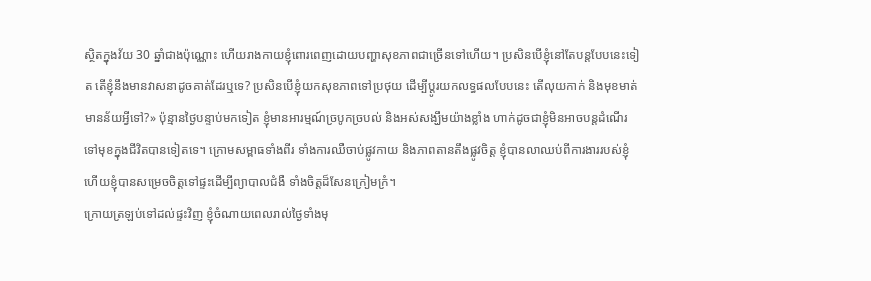ស្ថិតក្នុងវ័យ 30 ឆ្នាំជាងប៉ុណ្ណោះ ហើយរាងកាយខ្ញុំពោរពេញដោយបញ្ហាសុខភាពជាច្រើនទៅហើយ។ ប្រសិនបើខ្ញុំនៅតែបន្តបែបនេះទៀត តើខ្ញុំនឹងមានវាសនាដូចគាត់ដែរឬទេ? ប្រសិនបើខ្ញុំយកសុខភាពទៅប្រថុយ ដើម្បីប្តូរយកលទ្ធផលបែបនេះ តើលុយកាក់ និងមុខមាត់មានន័យអ្វីទៅ?» ប៉ុន្មានថ្ងៃបន្ទាប់មកទៀត ខ្ញុំមានអារម្មណ៍ច្របូកច្របល់ និងអស់សង្ឃឹមយ៉ាងខ្លាំង ហាក់ដូចជាខ្ញុំមិនអាចបន្តដំណើរទៅមុខក្នុងជីវិតបានទៀតទេ។ ក្រោមសម្ពាធទាំងពីរ ទាំងការឈឺចាប់ផ្លូវកាយ និងភាពតានតឹងផ្លូវចិត្ត ខ្ញុំបានលាឈប់ពីការងាររបស់ខ្ញុំ ហើយខ្ញុំបានសម្រេចចិត្តទៅផ្ទះដើម្បីព្យាបាលជំងឺ ទាំងចិត្តដ៏សែនក្រៀមក្រំ។
ក្រោយត្រឡប់ទៅដល់ផ្ទះវិញ ខ្ញុំចំណាយពេលរាល់ថ្ងៃទាំងមុ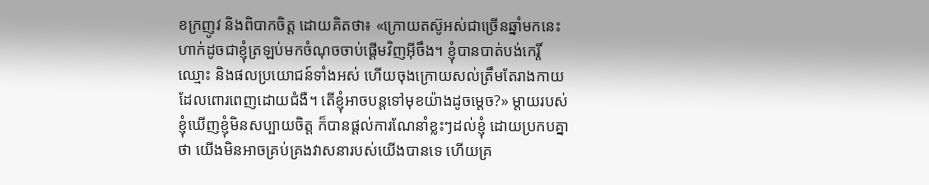ខក្រញូវ និងពិបាកចិត្ត ដោយគិតថា៖ «ក្រោយតស៊ូអស់ជាច្រើនឆ្នាំមកនេះ ហាក់ដូចជាខ្ញុំត្រឡប់មកចំណុចចាប់ផ្ដើមវិញអ៊ីចឹង។ ខ្ញុំបានបាត់បង់កេរ្តិ៍ឈ្មោះ និងផលប្រយោជន៍ទាំងអស់ ហើយចុងក្រោយសល់ត្រឹមតែរាងកាយដែលពោរពេញដោយជំងឺ។ តើខ្ញុំអាចបន្តទៅមុខយ៉ាងដូចម្ដេច?» ម្តាយរបស់ខ្ញុំឃើញខ្ញុំមិនសប្បាយចិត្ត ក៏បានផ្ដល់ការណែនាំខ្លះៗដល់ខ្ញុំ ដោយប្រកបគ្នាថា យើងមិនអាចគ្រប់គ្រងវាសនារបស់យើងបានទេ ហើយគ្រ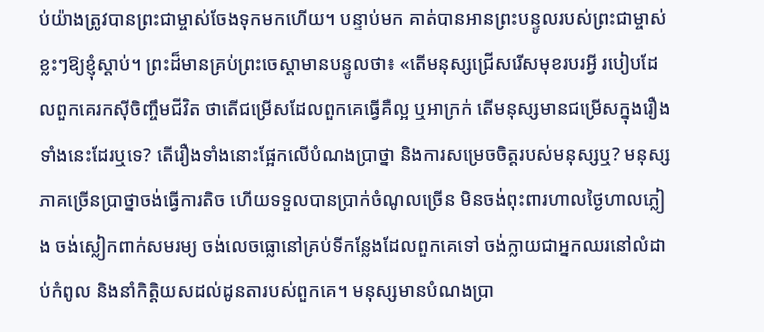ប់យ៉ាងត្រូវបានព្រះជាម្ចាស់ចែងទុកមកហើយ។ បន្ទាប់មក គាត់បានអានព្រះបន្ទូលរបស់ព្រះជាម្ចាស់ខ្លះៗឱ្យខ្ញុំស្ដាប់។ ព្រះដ៏មានគ្រប់ព្រះចេស្ដាមានបន្ទូលថា៖ «តើមនុស្សជ្រើសរើសមុខរបរអ្វី របៀបដែលពួកគេរកស៊ីចិញ្ចឹមជីវិត ថាតើជម្រើសដែលពួកគេធ្វើគឺល្អ ឬអាក្រក់ តើមនុស្សមានជម្រើសក្នុងរឿងទាំងនេះដែរឬទេ? តើរឿងទាំងនោះផ្អែកលើបំណងប្រាថ្នា និងការសម្រេចចិត្តរបស់មនុស្សឬ? មនុស្សភាគច្រើនប្រាថ្នាចង់ធ្វើការតិច ហើយទទួលបានប្រាក់ចំណូលច្រើន មិនចង់ពុះពារហាលថ្ងៃហាលភ្លៀង ចង់ស្លៀកពាក់សមរម្យ ចង់លេចធ្លោនៅគ្រប់ទីកន្លែងដែលពួកគេទៅ ចង់ក្លាយជាអ្នកឈរនៅលំដាប់កំពូល និងនាំកិត្តិយសដល់ដូនតារបស់ពួកគេ។ មនុស្សមានបំណងប្រា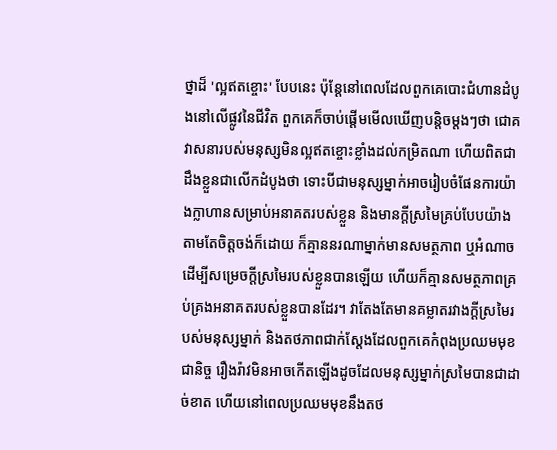ថ្នាដ៏ 'ល្អឥតខ្ចោះ' បែបនេះ ប៉ុន្តែនៅពេលដែលពួកគេបោះជំហានដំបូងនៅលើផ្លូវនៃជីវិត ពួកគេក៏ចាប់ផ្ដើមមើលឃើញបន្តិចម្ដងៗថា ជោគវាសនារបស់មនុស្សមិនល្អឥតខ្ចោះខ្លាំងដល់កម្រិតណា ហើយពិតជាដឹងខ្លួនជាលើកដំបូងថា ទោះបីជាមនុស្សម្នាក់អាចរៀបចំផែនការយ៉ាងក្លាហានសម្រាប់អនាគតរបស់ខ្លួន និងមានក្ដីស្រមៃគ្រប់បែបយ៉ាងតាមតែចិត្តចង់ក៏ដោយ ក៏គ្មាននរណាម្នាក់មានសមត្ថភាព ឬអំណាចដើម្បីសម្រេចក្ដីស្រមៃរបស់ខ្លួនបានឡើយ ហើយក៏គ្មានសមត្ថភាពគ្រប់គ្រងអនាគតរបស់ខ្លួនបានដែរ។ វាតែងតែមានគម្លាតរវាងក្ដីស្រមៃរបស់មនុស្សម្នាក់ និងតថភាពជាក់ស្ដែងដែលពួកគេកំពុងប្រឈមមុខជានិច្ច រឿងរ៉ាវមិនអាចកើតឡើងដូចដែលមនុស្សម្នាក់ស្រមៃបានជាដាច់ខាត ហើយនៅពេលប្រឈមមុខនឹងតថ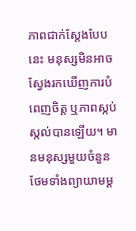ភាពជាក់ស្ដែងបែបនេះ មនុស្សមិនអាចស្វែងរកឃើញការបំពេញចិត្ត ឬភាពស្កប់ស្កល់បានឡើយ។ មានមនុស្សមួយចំនួនថែមទាំងព្យាយាមម្ដ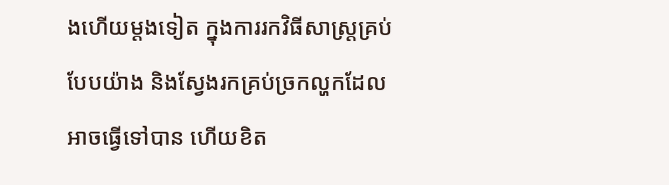ងហើយម្ដងទៀត ក្នុងការរកវិធីសាស្រ្តគ្រប់បែបយ៉ាង និងស្វែងរកគ្រប់ច្រកល្ហកដែលអាចធ្វើទៅបាន ហើយខិត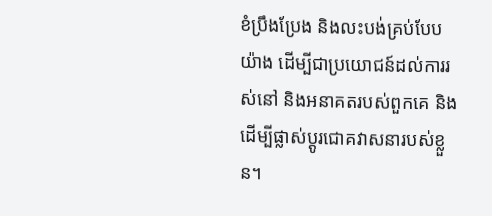ខំប្រឹងប្រែង និងលះបង់គ្រប់បែបយ៉ាង ដើម្បីជាប្រយោជន៍ដល់ការរស់នៅ និងអនាគតរបស់ពួកគេ និងដើម្បីផ្លាស់ប្ដូរជោគវាសនារបស់ខ្លួន។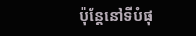ប៉ុន្តែនៅទីបំផុ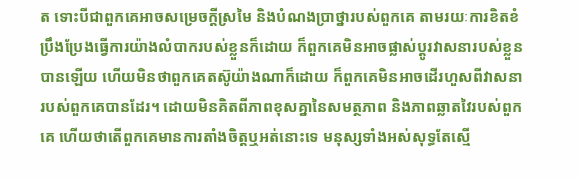ត ទោះបីជាពួកគេអាចសម្រេចក្ដីស្រមៃ និងបំណងប្រាថ្នារបស់ពួកគេ តាមរយៈការខិតខំប្រឹងប្រែងធ្វើការយ៉ាងលំបាករបស់ខ្លួនក៏ដោយ ក៏ពួកគេមិនអាចផ្លាស់ប្ដូរវាសនារបស់ខ្លួនបានឡើយ ហើយមិនថាពួកគេតស៊ូយ៉ាងណាក៏ដោយ ក៏ពួកគេមិនអាចដើរហួសពីវាសនារបស់ពួកគេបានដែរ។ ដោយមិនគិតពីភាពខុសគ្នានៃសមត្ថភាព និងភាពឆ្លាតវៃរបស់ពួកគេ ហើយថាតើពួកគេមានការតាំងចិត្តឬអត់នោះទេ មនុស្សទាំងអស់សុទ្ធតែស្មើ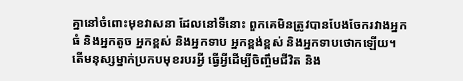គ្នានៅចំពោះមុខវាសនា ដែលនៅទីនោះ ពួកគេមិនត្រូវបានបែងចែករវាងអ្នកធំ និងអ្នកតូច អ្នកខ្ពស់ និងអ្នកទាប អ្នកខ្ពង់ខ្ពស់ និងអ្នកទាបថោកឡើយ។ តើមនុស្សម្នាក់ប្រកបមុខរបរអ្វី ធ្វើអ្វីដើម្បីចិញ្ចឹមជីវិត និង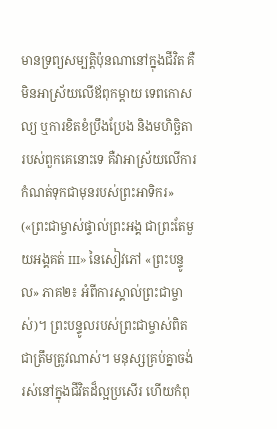មានទ្រព្យសម្បត្តិប៉ុនណានៅក្នុងជីវិត គឺមិនអាស្រ័យលើឪពុកម្ដាយ ទេពកោសល្យ ឬការខិតខំប្រឹងប្រែង និងមហិច្ឆិតារបស់ពួកគេនោះទេ គឺវាអាស្រ័យលើការកំណត់ទុកជាមុនរបស់ព្រះអាទិករ» («ព្រះជាម្ចាស់ផ្ទាល់ព្រះអង្គ ជាព្រះតែមួយអង្គគត់ III» នៃសៀវភៅ «ព្រះបន្ទូល» ភាគ២៖ អំពីការស្គាល់ព្រះជាម្ចាស់)។ ព្រះបន្ទូលរបស់ព្រះជាម្ចាស់ពិតជាត្រឹមត្រូវណាស់។ មនុស្សគ្រប់គ្នាចង់រស់នៅក្នុងជីវិតដ៏ល្អប្រសើរ ហើយកំពុ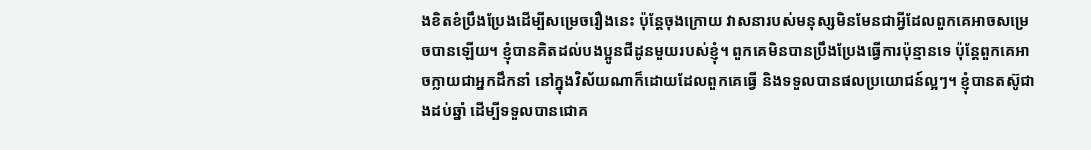ងខិតខំប្រឹងប្រែងដើម្បីសម្រេចរឿងនេះ ប៉ុន្តែចុងក្រោយ វាសនារបស់មនុស្សមិនមែនជាអ្វីដែលពួកគេអាចសម្រេចបានឡើយ។ ខ្ញុំបានគិតដល់បងប្អូនជីដូនមួយរបស់ខ្ញុំ។ ពួកគេមិនបានប្រឹងប្រែងធ្វើការប៉ុន្មានទេ ប៉ុន្តែពួកគេអាចក្លាយជាអ្នកដឹកនាំ នៅក្នុងវិស័យណាក៏ដោយដែលពួកគេធ្វើ និងទទួលបានផលប្រយោជន៍ល្អៗ។ ខ្ញុំបានតស៊ូជាងដប់ឆ្នាំ ដើម្បីទទួលបានជោគ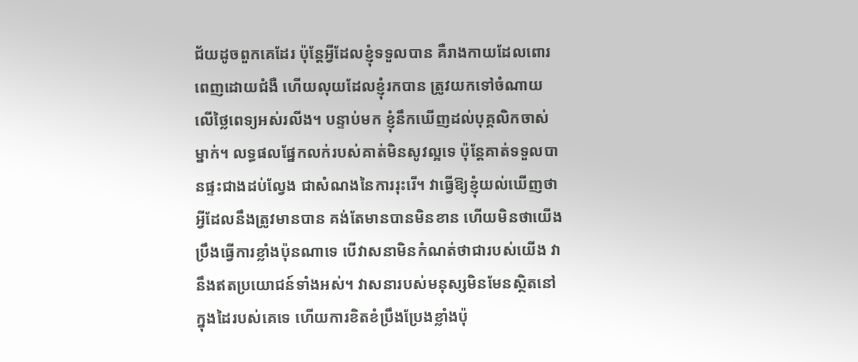ជ័យដូចពួកគេដែរ ប៉ុន្តែអ្វីដែលខ្ញុំទទួលបាន គឺរាងកាយដែលពោរពេញដោយជំងឺ ហើយលុយដែលខ្ញុំរកបាន ត្រូវយកទៅចំណាយលើថ្លៃពេទ្យអស់រលីង។ បន្ទាប់មក ខ្ញុំនឹកឃើញដល់បុគ្គលិកចាស់ម្នាក់។ លទ្ធផលផ្នែកលក់របស់គាត់មិនសូវល្អទេ ប៉ុន្តែគាត់ទទួលបានផ្ទះជាងដប់ល្វែង ជាសំណងនៃការរុះរើ។ វាធ្វើឱ្យខ្ញុំយល់ឃើញថា អ្វីដែលនឹងត្រូវមានបាន គង់តែមានបានមិនខាន ហើយមិនថាយើងប្រឹងធ្វើការខ្លាំងប៉ុនណាទេ បើវាសនាមិនកំណត់ថាជារបស់យើង វានឹងឥតប្រយោជន៍ទាំងអស់។ វាសនារបស់មនុស្សមិនមែនស្ថិតនៅក្នុងដៃរបស់គេទេ ហើយការខិតខំប្រឹងប្រែងខ្លាំងប៉ុ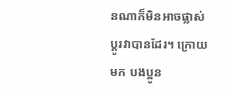នណាក៏មិនអាចផ្លាស់ប្ដូរវាបានដែរ។ ក្រោយមក បងប្អូន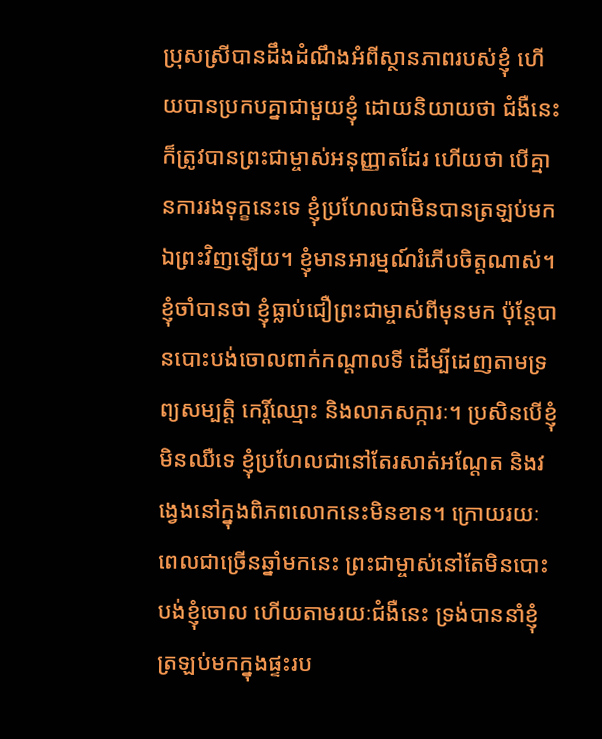ប្រុសស្រីបានដឹងដំណឹងអំពីស្ថានភាពរបស់ខ្ញុំ ហើយបានប្រកបគ្នាជាមួយខ្ញុំ ដោយនិយាយថា ជំងឺនេះក៏ត្រូវបានព្រះជាម្ចាស់អនុញ្ញាតដែរ ហើយថា បើគ្មានការរងទុក្ខនេះទេ ខ្ញុំប្រហែលជាមិនបានត្រឡប់មកឯព្រះវិញឡើយ។ ខ្ញុំមានអារម្មណ៍រំភើបចិត្តណាស់។ ខ្ញុំចាំបានថា ខ្ញុំធ្លាប់ជឿព្រះជាម្ចាស់ពីមុនមក ប៉ុន្តែបានបោះបង់ចោលពាក់កណ្ដាលទី ដើម្បីដេញតាមទ្រព្យសម្បត្តិ កេរ្តិ៍ឈ្មោះ និងលាភសក្ការៈ។ ប្រសិនបើខ្ញុំមិនឈឺទេ ខ្ញុំប្រហែលជានៅតែរសាត់អណ្តែត និងវង្វេងនៅក្នុងពិភពលោកនេះមិនខាន។ ក្រោយរយៈពេលជាច្រើនឆ្នាំមកនេះ ព្រះជាម្ចាស់នៅតែមិនបោះបង់ខ្ញុំចោល ហើយតាមរយៈជំងឺនេះ ទ្រង់បាននាំខ្ញុំត្រឡប់មកក្នុងផ្ទះរប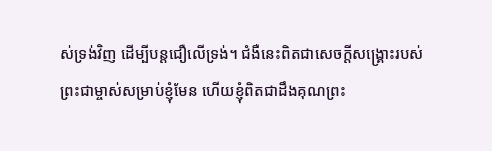ស់ទ្រង់វិញ ដើម្បីបន្តជឿលើទ្រង់។ ជំងឺនេះពិតជាសេចក្ដីសង្គ្រោះរបស់ព្រះជាម្ចាស់សម្រាប់ខ្ញុំមែន ហើយខ្ញុំពិតជាដឹងគុណព្រះ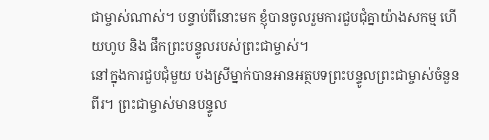ជាម្ចាស់ណាស់។ បន្ទាប់ពីនោះមក ខ្ញុំបានចូលរួមការជួបជុំគ្នាយ៉ាងសកម្ម ហើយហូប និង ផឹកព្រះបន្ទូលរបស់ព្រះជាម្ចាស់។
នៅក្នុងការជួបជុំមួយ បងស្រីម្នាក់បានអានអត្ថបទព្រះបន្ទូលព្រះជាម្ចាស់ចំនួនពីរ។ ព្រះជាម្ចាស់មានបន្ទូល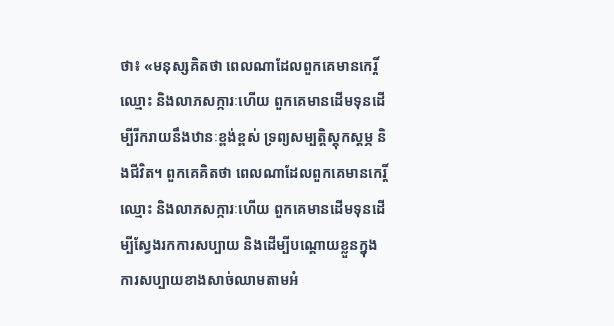ថា៖ «មនុស្សគិតថា ពេលណាដែលពួកគេមានកេរ្តិ៍ឈ្មោះ និងលាភសក្ការៈហើយ ពួកគេមានដើមទុនដើម្បីរីករាយនឹងឋានៈខ្ពង់ខ្ពស់ ទ្រព្យសម្បត្តិស្ដុកស្ដម្ភ និងជីវិត។ ពួកគេគិតថា ពេលណាដែលពួកគេមានកេរ្តិ៍ឈ្មោះ និងលាភសក្ការៈហើយ ពួកគេមានដើមទុនដើម្បីស្វែងរកការសប្បាយ និងដើម្បីបណ្ដោយខ្លួនក្នុងការសប្បាយខាងសាច់ឈាមតាមអំ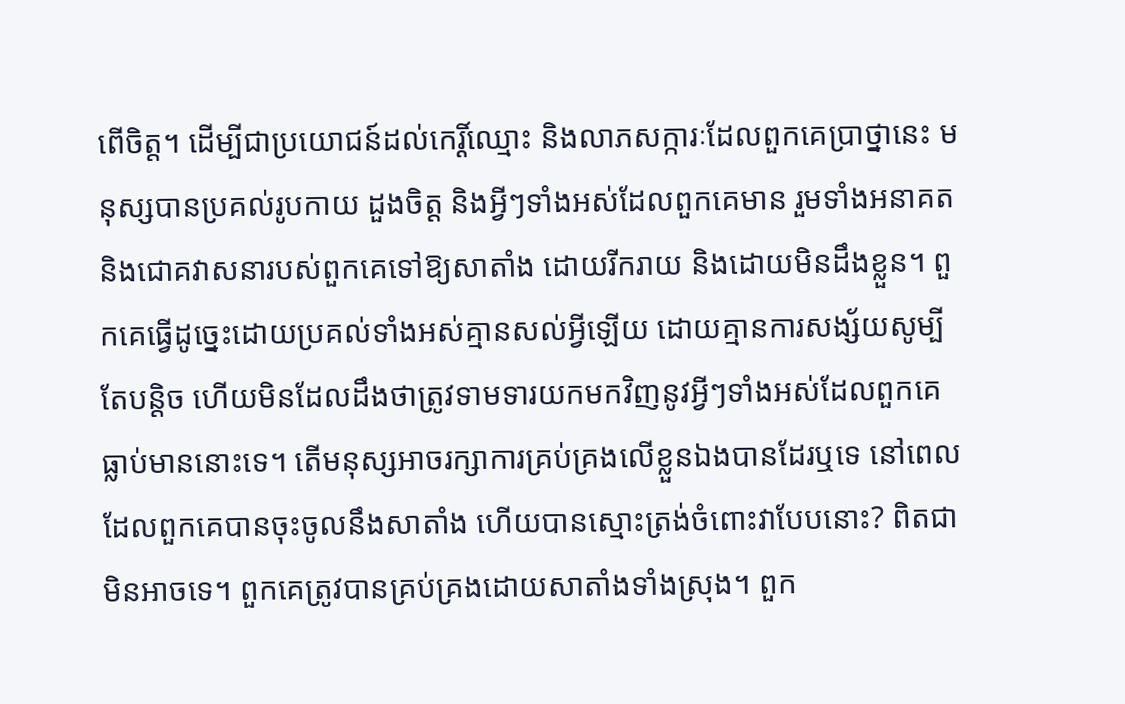ពើចិត្ត។ ដើម្បីជាប្រយោជន៍ដល់កេរ្តិ៍ឈ្មោះ និងលាភសក្ការៈដែលពួកគេប្រាថ្នានេះ មនុស្សបានប្រគល់រូបកាយ ដួងចិត្ត និងអ្វីៗទាំងអស់ដែលពួកគេមាន រួមទាំងអនាគត និងជោគវាសនារបស់ពួកគេទៅឱ្យសាតាំង ដោយរីករាយ និងដោយមិនដឹងខ្លួន។ ពួកគេធ្វើដូច្នេះដោយប្រគល់ទាំងអស់គ្មានសល់អ្វីឡើយ ដោយគ្មានការសង្ស័យសូម្បីតែបន្ដិច ហើយមិនដែលដឹងថាត្រូវទាមទារយកមកវិញនូវអ្វីៗទាំងអស់ដែលពួកគេធ្លាប់មាននោះទេ។ តើមនុស្សអាចរក្សាការគ្រប់គ្រងលើខ្លួនឯងបានដែរឬទេ នៅពេលដែលពួកគេបានចុះចូលនឹងសាតាំង ហើយបានស្មោះត្រង់ចំពោះវាបែបនោះ? ពិតជាមិនអាចទេ។ ពួកគេត្រូវបានគ្រប់គ្រងដោយសាតាំងទាំងស្រុង។ ពួក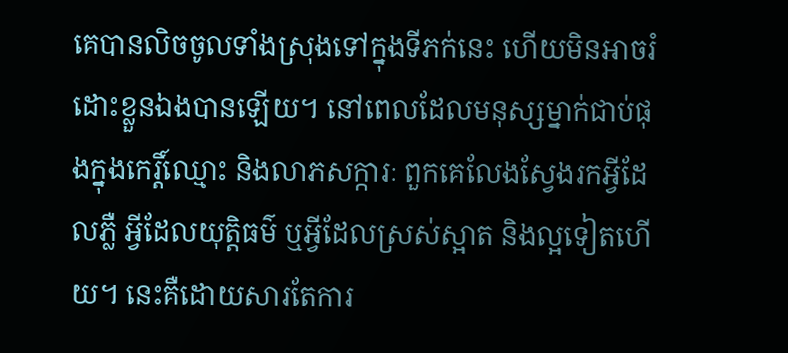គេបានលិចចូលទាំងស្រុងទៅក្នុងទីភក់នេះ ហើយមិនអាចរំដោះខ្លួនឯងបានឡើយ។ នៅពេលដែលមនុស្សម្នាក់ជាប់ផុងក្នុងកេរ្តិ៍ឈ្មោះ និងលាភសក្ការៈ ពួកគេលែងស្វែងរកអ្វីដែលភ្លឺ អ្វីដែលយុត្តិធម៌ ឬអ្វីដែលស្រស់ស្អាត និងល្អទៀតហើយ។ នេះគឺដោយសារតែការ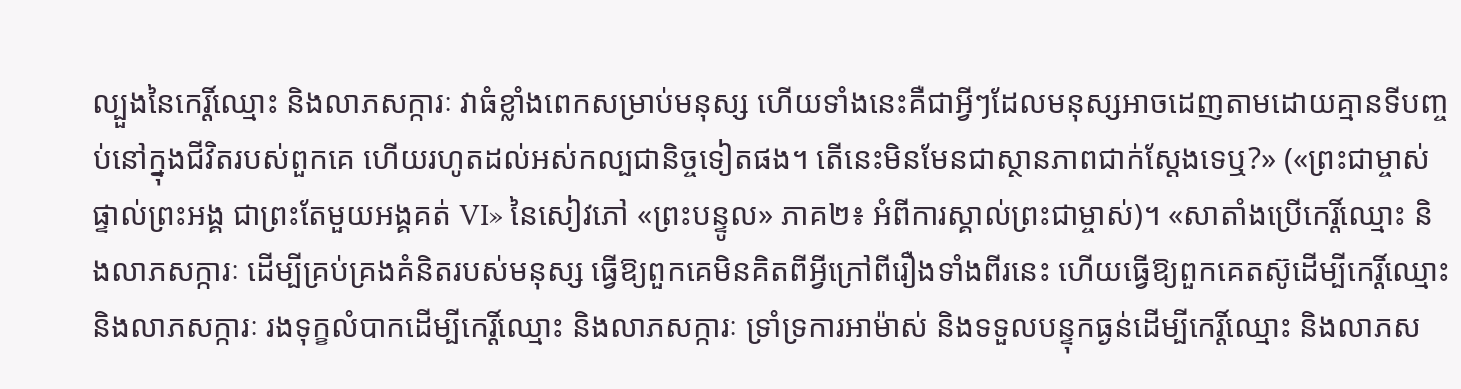ល្បួងនៃកេរ្តិ៍ឈ្មោះ និងលាភសក្ការៈ វាធំខ្លាំងពេកសម្រាប់មនុស្ស ហើយទាំងនេះគឺជាអ្វីៗដែលមនុស្សអាចដេញតាមដោយគ្មានទីបញ្ចប់នៅក្នុងជីវិតរបស់ពួកគេ ហើយរហូតដល់អស់កល្បជានិច្ចទៀតផង។ តើនេះមិនមែនជាស្ថានភាពជាក់ស្ដែងទេឬ?» («ព្រះជាម្ចាស់ផ្ទាល់ព្រះអង្គ ជាព្រះតែមួយអង្គគត់ VI» នៃសៀវភៅ «ព្រះបន្ទូល» ភាគ២៖ អំពីការស្គាល់ព្រះជាម្ចាស់)។ «សាតាំងប្រើកេរ្តិ៍ឈ្មោះ និងលាភសក្ការៈ ដើម្បីគ្រប់គ្រងគំនិតរបស់មនុស្ស ធ្វើឱ្យពួកគេមិនគិតពីអ្វីក្រៅពីរឿងទាំងពីរនេះ ហើយធ្វើឱ្យពួកគេតស៊ូដើម្បីកេរ្តិ៍ឈ្មោះ និងលាភសក្ការៈ រងទុក្ខលំបាកដើម្បីកេរ្តិ៍ឈ្មោះ និងលាភសក្ការៈ ទ្រាំទ្រការអាម៉ាស់ និងទទួលបន្ទុកធ្ងន់ដើម្បីកេរ្តិ៍ឈ្មោះ និងលាភស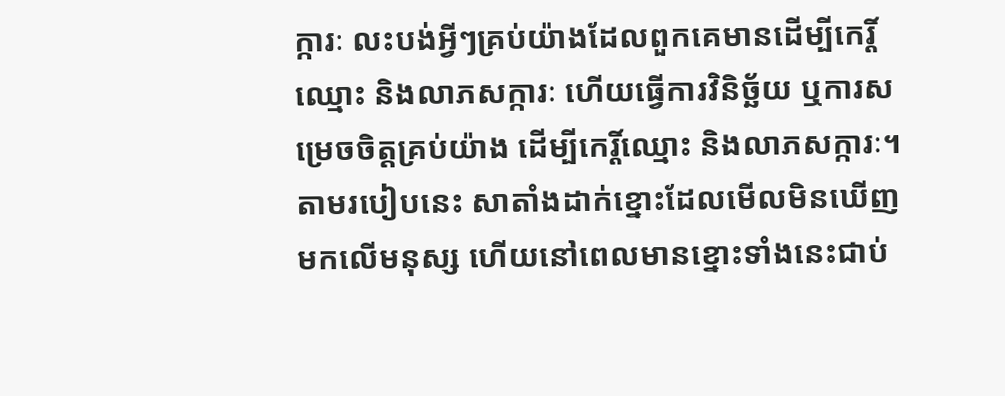ក្ការៈ លះបង់អ្វីៗគ្រប់យ៉ាងដែលពួកគេមានដើម្បីកេរ្តិ៍ឈ្មោះ និងលាភសក្ការៈ ហើយធ្វើការវិនិច្ឆ័យ ឬការសម្រេចចិត្តគ្រប់យ៉ាង ដើម្បីកេរ្តិ៍ឈ្មោះ និងលាភសក្ការៈ។ តាមរបៀបនេះ សាតាំងដាក់ខ្នោះដែលមើលមិនឃើញមកលើមនុស្ស ហើយនៅពេលមានខ្នោះទាំងនេះជាប់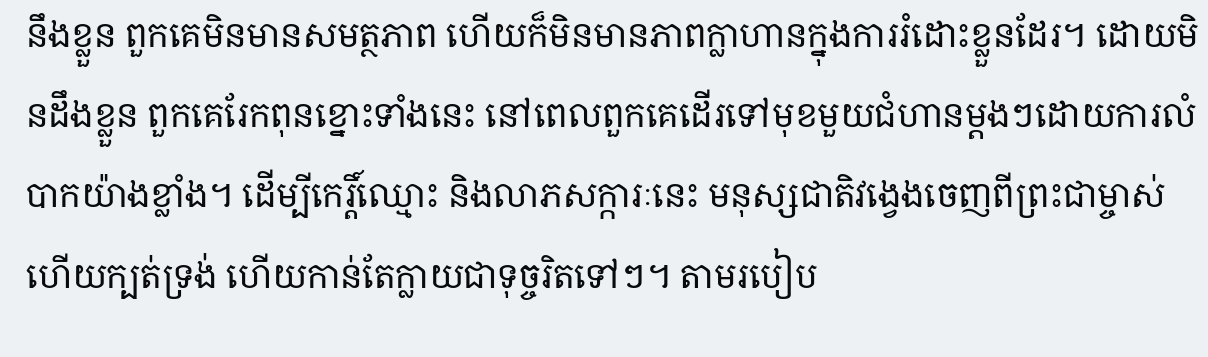នឹងខ្លួន ពួកគេមិនមានសមត្ថភាព ហើយក៏មិនមានភាពក្លាហានក្នុងការរំដោះខ្លួនដែរ។ ដោយមិនដឹងខ្លួន ពួកគេរែកពុនខ្នោះទាំងនេះ នៅពេលពួកគេដើរទៅមុខមួយជំហានម្តងៗដោយការលំបាកយ៉ាងខ្លាំង។ ដើម្បីកេរ្តិ៍ឈ្មោះ និងលាភសក្ការៈនេះ មនុស្សជាតិវង្វេងចេញពីព្រះជាម្ចាស់ ហើយក្បត់ទ្រង់ ហើយកាន់តែក្លាយជាទុច្ចរិតទៅៗ។ តាមរបៀប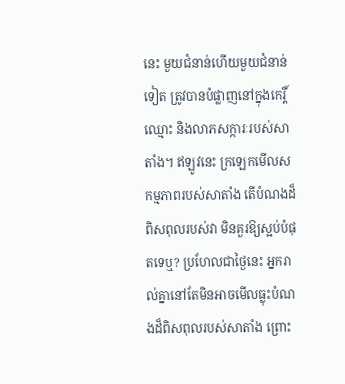នេះ មួយជំនាន់ហើយមួយជំនាន់ទៀត ត្រូវបានបំផ្លាញនៅក្នុងកេរ្តិ៍ឈ្មោះ និងលាភសក្ការៈរបស់សាតាំង។ ឥឡូវនេះ ក្រឡេកមើលសកម្មភាពរបស់សាតាំង តើបំណងដ៏ពិសពុលរបស់វា មិនគួរឱ្យស្អប់បំផុតទេឬ? ប្រហែលជាថ្ងៃនេះ អ្នករាល់គ្នានៅតែមិនអាចមើលធ្លុះបំណងដ៏ពិសពុលរបស់សាតាំង ព្រោះ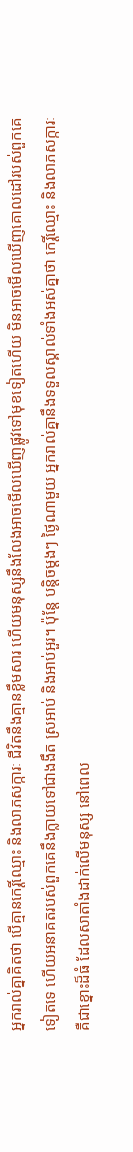អ្នករាល់គ្នាគិតថា បើគ្មានកេរ្តិ៍ឈ្មោះ និងលាភសក្ការៈ ជីវិតនឹងគ្មានខ្លឹមសារ ហើយមនុស្សនឹងលែងអាចមើលឃើញផ្លូវទៅមុខទៀតហើយ មិនអាចមើលឃើញគោលដៅរបស់ពួកគេទៀតទេ ហើយអនាគតរបស់ពួកគេនឹងក្លាយទៅជាងងឹត ស្រអាប់ និងអាប់អួរ។ ប៉ុន្តែ បន្តិចម្ដងៗ ថ្ងៃណាមួយ អ្នករាល់គ្នានឹងទទួលស្គាល់ទាំងអស់គ្នាថា កេរ្តិ៍ឈ្មោះ និងលាភសក្ការៈគឺជាខ្នោះដ៏ធំ ដែលសាតាំងដាក់លើមនុស្ស នៅពេល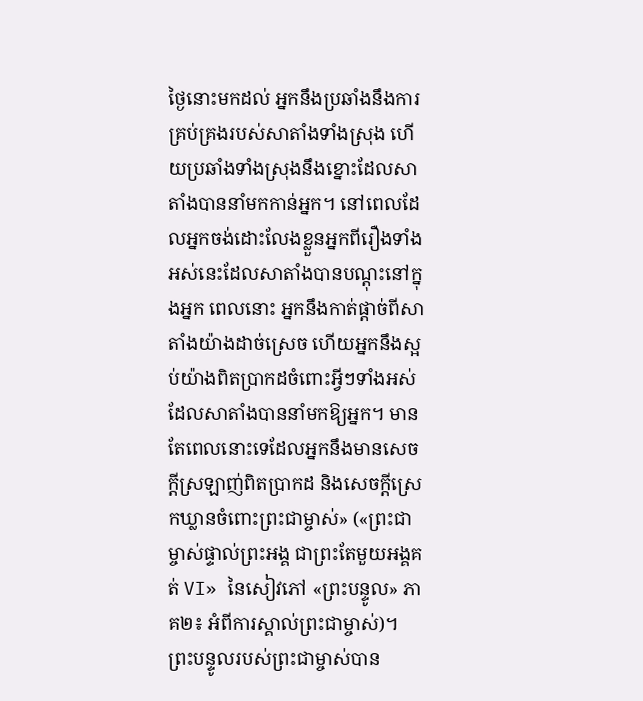ថ្ងៃនោះមកដល់ អ្នកនឹងប្រឆាំងនឹងការគ្រប់គ្រងរបស់សាតាំងទាំងស្រុង ហើយប្រឆាំងទាំងស្រុងនឹងខ្នោះដែលសាតាំងបាននាំមកកាន់អ្នក។ នៅពេលដែលអ្នកចង់ដោះលែងខ្លួនអ្នកពីរឿងទាំងអស់នេះដែលសាតាំងបានបណ្តុះនៅក្នុងអ្នក ពេលនោះ អ្នកនឹងកាត់ផ្ដាច់ពីសាតាំងយ៉ាងដាច់ស្រេច ហើយអ្នកនឹងស្អប់យ៉ាងពិតប្រាកដចំពោះអ្វីៗទាំងអស់ដែលសាតាំងបាននាំមកឱ្យអ្នក។ មានតែពេលនោះទេដែលអ្នកនឹងមានសេចក្ដីស្រឡាញ់ពិតប្រាកដ និងសេចក្ដីស្រេកឃ្លានចំពោះព្រះជាម្ចាស់» («ព្រះជាម្ចាស់ផ្ទាល់ព្រះអង្គ ជាព្រះតែមួយអង្គគត់ VI» នៃសៀវភៅ «ព្រះបន្ទូល» ភាគ២៖ អំពីការស្គាល់ព្រះជាម្ចាស់)។ ព្រះបន្ទូលរបស់ព្រះជាម្ចាស់បាន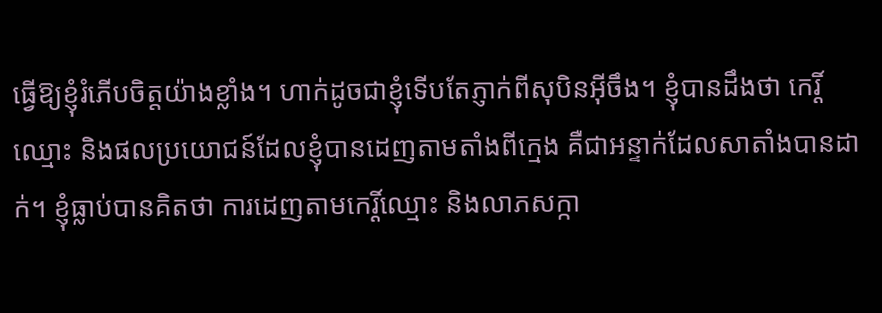ធ្វើឱ្យខ្ញុំរំភើបចិត្តយ៉ាងខ្លាំង។ ហាក់ដូចជាខ្ញុំទើបតែភ្ញាក់ពីសុបិនអ៊ីចឹង។ ខ្ញុំបានដឹងថា កេរ្តិ៍ឈ្មោះ និងផលប្រយោជន៍ដែលខ្ញុំបានដេញតាមតាំងពីក្មេង គឺជាអន្ទាក់ដែលសាតាំងបានដាក់។ ខ្ញុំធ្លាប់បានគិតថា ការដេញតាមកេរ្តិ៍ឈ្មោះ និងលាភសក្កា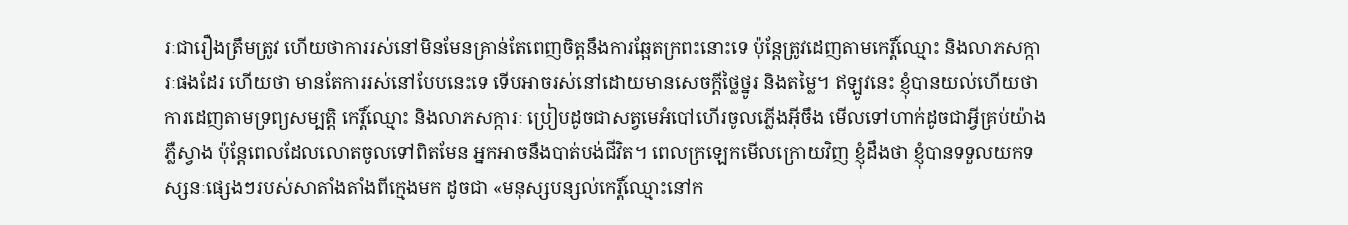រៈជារឿងត្រឹមត្រូវ ហើយថាការរស់នៅមិនមែនគ្រាន់តែពេញចិត្តនឹងការឆ្អែតក្រពះនោះទេ ប៉ុន្តែត្រូវដេញតាមកេរ្តិ៍ឈ្មោះ និងលាភសក្ការៈផងដែរ ហើយថា មានតែការរស់នៅបែបនេះទេ ទើបអាចរស់នៅដោយមានសេចក្ដីថ្លៃថ្នូរ និងតម្លៃ។ ឥឡូវនេះ ខ្ញុំបានយល់ហើយថា ការដេញតាមទ្រព្យសម្បត្តិ កេរ្តិ៍ឈ្មោះ និងលាភសក្ការៈ ប្រៀបដូចជាសត្វមេអំបៅហើរចូលភ្លើងអ៊ីចឹង មើលទៅហាក់ដូចជាអ្វីគ្រប់យ៉ាងភ្លឺស្វាង ប៉ុន្តែពេលដែលលោតចូលទៅពិតមែន អ្នកអាចនឹងបាត់បង់ជីវិត។ ពេលក្រឡេកមើលក្រោយវិញ ខ្ញុំដឹងថា ខ្ញុំបានទទួលយកទស្សនៈផ្សេងៗរបស់សាតាំងតាំងពីក្មេងមក ដូចជា «មនុស្សបន្សល់កេរ្តិ៍ឈ្មោះនៅក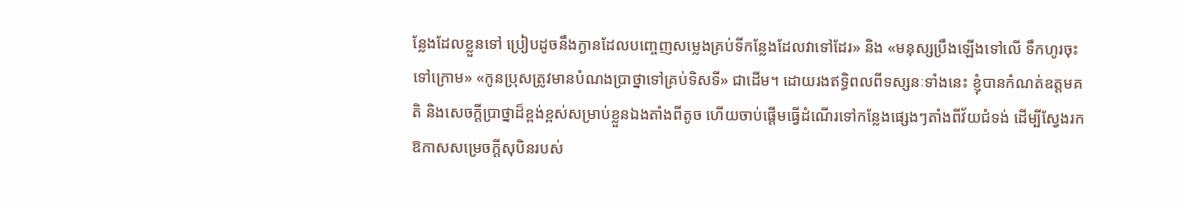ន្លែងដែលខ្លួនទៅ ប្រៀបដូចនឹងក្ងានដែលបញ្ចេញសម្លេងគ្រប់ទីកន្លែងដែលវាទៅដែរ» និង «មនុស្សប្រឹងឡើងទៅលើ ទឹកហូរចុះទៅក្រោម» «កូនប្រុសត្រូវមានបំណងប្រាថ្នាទៅគ្រប់ទិសទី» ជាដើម។ ដោយរងឥទ្ធិពលពីទស្សនៈទាំងនេះ ខ្ញុំបានកំណត់ឧត្តមគតិ និងសេចក្ដីប្រាថ្នាដ៏ខ្ពង់ខ្ពស់សម្រាប់ខ្លួនឯងតាំងពីតូច ហើយចាប់ផ្ដើមធ្វើដំណើរទៅកន្លែងផ្សេងៗតាំងពីវ័យជំទង់ ដើម្បីស្វែងរកឱកាសសម្រេចក្ដីសុបិនរបស់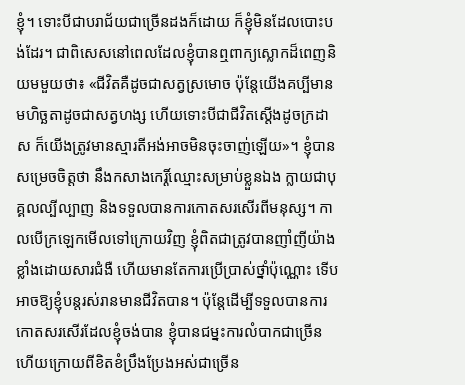ខ្ញុំ។ ទោះបីជាបរាជ័យជាច្រើនដងក៏ដោយ ក៏ខ្ញុំមិនដែលបោះបង់ដែរ។ ជាពិសេសនៅពេលដែលខ្ញុំបានឮពាក្យស្លោកដ៏ពេញនិយមមួយថា៖ «ជីវិតគឺដូចជាសត្វស្រមោច ប៉ុន្តែយើងគប្បីមានមហិច្ឆតាដូចជាសត្វហង្ស ហើយទោះបីជាជីវិតស្ដើងដូចក្រដាស ក៏យើងត្រូវមានស្មារតីអង់អាចមិនចុះចាញ់ឡើយ»។ ខ្ញុំបានសម្រេចចិត្តថា នឹងកសាងកេរ្តិ៍ឈ្មោះសម្រាប់ខ្លួនឯង ក្លាយជាបុគ្គលល្បីល្បាញ និងទទួលបានការកោតសរសើរពីមនុស្ស។ កាលបើក្រឡេកមើលទៅក្រោយវិញ ខ្ញុំពិតជាត្រូវបានញាំញីយ៉ាងខ្លាំងដោយសារជំងឺ ហើយមានតែការប្រើប្រាស់ថ្នាំប៉ុណ្ណោះ ទើបអាចឱ្យខ្ញុំបន្តរស់រានមានជីវិតបាន។ ប៉ុន្តែដើម្បីទទួលបានការកោតសរសើរដែលខ្ញុំចង់បាន ខ្ញុំបានជម្នះការលំបាកជាច្រើន ហើយក្រោយពីខិតខំប្រឹងប្រែងអស់ជាច្រើន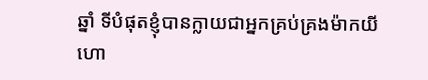ឆ្នាំ ទីបំផុតខ្ញុំបានក្លាយជាអ្នកគ្រប់គ្រងម៉ាកយីហោ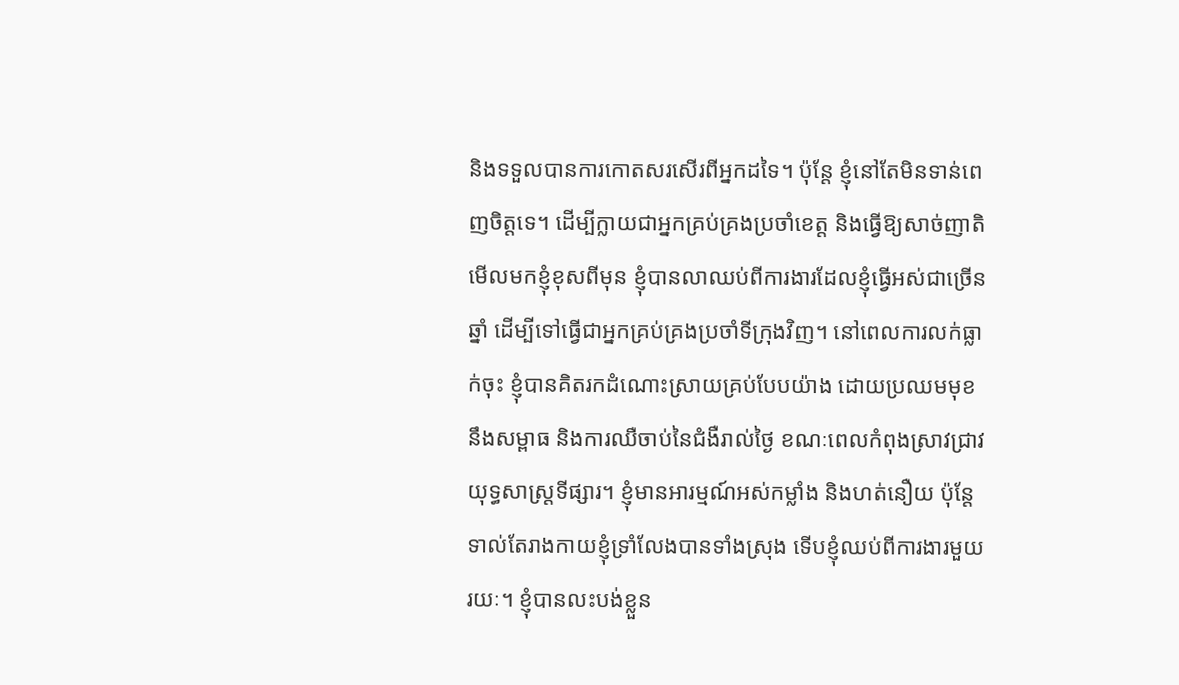និងទទួលបានការកោតសរសើរពីអ្នកដទៃ។ ប៉ុន្តែ ខ្ញុំនៅតែមិនទាន់ពេញចិត្តទេ។ ដើម្បីក្លាយជាអ្នកគ្រប់គ្រងប្រចាំខេត្ត និងធ្វើឱ្យសាច់ញាតិមើលមកខ្ញុំខុសពីមុន ខ្ញុំបានលាឈប់ពីការងារដែលខ្ញុំធ្វើអស់ជាច្រើនឆ្នាំ ដើម្បីទៅធ្វើជាអ្នកគ្រប់គ្រងប្រចាំទីក្រុងវិញ។ នៅពេលការលក់ធ្លាក់ចុះ ខ្ញុំបានគិតរកដំណោះស្រាយគ្រប់បែបយ៉ាង ដោយប្រឈមមុខនឹងសម្ពាធ និងការឈឺចាប់នៃជំងឺរាល់ថ្ងៃ ខណៈពេលកំពុងស្រាវជ្រាវយុទ្ធសាស្ត្រទីផ្សារ។ ខ្ញុំមានអារម្មណ៍អស់កម្លាំង និងហត់នឿយ ប៉ុន្តែទាល់តែរាងកាយខ្ញុំទ្រាំលែងបានទាំងស្រុង ទើបខ្ញុំឈប់ពីការងារមួយរយៈ។ ខ្ញុំបានលះបង់ខ្លួន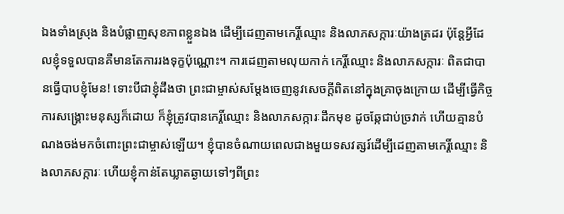ឯងទាំងស្រុង និងបំផ្លាញសុខភាពខ្លួនឯង ដើម្បីដេញតាមកេរ្តិ៍ឈ្មោះ និងលាភសក្ការៈយ៉ាងត្រដរ ប៉ុន្តែអ្វីដែលខ្ញុំទទួលបានគឺមានតែការរងទុក្ខប៉ុណ្ណោះ។ ការដេញតាមលុយកាក់ កេរ្តិ៍ឈ្មោះ និងលាភសក្ការៈ ពិតជាបានធ្វើបាបខ្ញុំមែន! ទោះបីជាខ្ញុំដឹងថា ព្រះជាម្ចាស់សម្ដែងចេញនូវសេចក្ដីពិតនៅក្នុងគ្រាចុងក្រោយ ដើម្បីធ្វើកិច្ចការសង្គ្រោះមនុស្សក៏ដោយ ក៏ខ្ញុំត្រូវបានកេរ្តិ៍ឈ្មោះ និងលាភសក្ការៈដឹកមុខ ដូចឆ្កែជាប់ច្រវាក់ ហើយគ្មានបំណងចង់មកចំពោះព្រះជាម្ចាស់ឡើយ។ ខ្ញុំបានចំណាយពេលជាងមួយទសវត្សរ៍ដើម្បីដេញតាមកេរ្តិ៍ឈ្មោះ និងលាភសក្ការៈ ហើយខ្ញុំកាន់តែឃ្លាតឆ្ងាយទៅៗពីព្រះ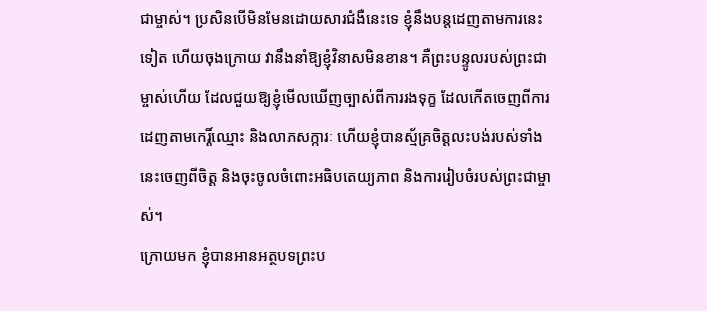ជាម្ចាស់។ ប្រសិនបើមិនមែនដោយសារជំងឺនេះទេ ខ្ញុំនឹងបន្តដេញតាមការនេះទៀត ហើយចុងក្រោយ វានឹងនាំឱ្យខ្ញុំវិនាសមិនខាន។ គឺព្រះបន្ទូលរបស់ព្រះជាម្ចាស់ហើយ ដែលជួយឱ្យខ្ញុំមើលឃើញច្បាស់ពីការរងទុក្ខ ដែលកើតចេញពីការដេញតាមកេរ្តិ៍ឈ្មោះ និងលាភសក្ការៈ ហើយខ្ញុំបានស្ម័គ្រចិត្តលះបង់របស់ទាំងនេះចេញពីចិត្ត និងចុះចូលចំពោះអធិបតេយ្យភាព និងការរៀបចំរបស់ព្រះជាម្ចាស់។
ក្រោយមក ខ្ញុំបានអានអត្ថបទព្រះប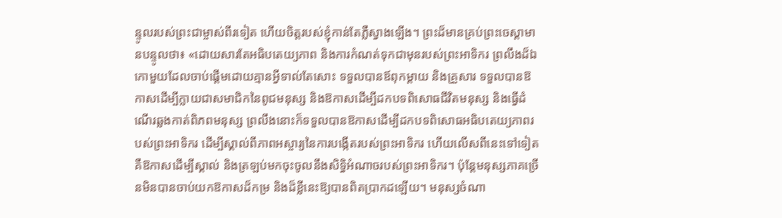ន្ទូលរបស់ព្រះជាម្ចាស់ពីរទៀត ហើយចិត្តរបស់ខ្ញុំកាន់តែភ្លឺស្វាងឡើង។ ព្រះដ៏មានគ្រប់ព្រះចេស្ដាមានបន្ទូលថា៖ «ដោយសារតែអធិបតេយ្យភាព និងការកំណត់ទុកជាមុនរបស់ព្រះអាទិករ ព្រលឹងដ៏ឯកោមួយដែលចាប់ផ្ដើមដោយគ្មានអ្វីទាល់តែសោះ ទទួលបានឪពុកម្ដាយ និងគ្រួសារ ទទួលបានឱកាសដើម្បីក្លាយជាសមាជិកនៃពូជមនុស្ស និងឱកាសដើម្បីដកបទពិសោធជីវិតមនុស្ស និងធ្វើដំណើរឆ្លងកាត់ពិភពមនុស្ស ព្រលឹងនោះក៏ទទួលបានឱកាសដើម្បីដកបទពិសោធអធិបតេយ្យភាពរបស់ព្រះអាទិករ ដើម្បីស្គាល់ពីភាពអស្ចារ្យនៃការបង្កើតរបស់ព្រះអាទិករ ហើយលើសពីនេះទៅទៀត គឺឱកាសដើម្បីស្គាល់ និងត្រឡប់មកចុះចូលនឹងសិទ្ធិអំណាចរបស់ព្រះអាទិករ។ ប៉ុន្តែមនុស្សភាគច្រើនមិនបានចាប់យកឱកាសដ៏កម្រ និងដ៏ខ្លីនេះឱ្យបានពិតប្រាកដឡើយ។ មនុស្សចំណា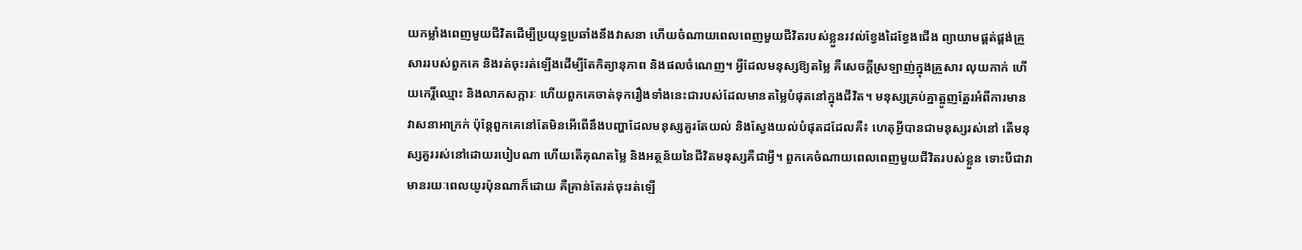យកម្លាំងពេញមួយជីវិតដើម្បីប្រយុទ្ធប្រឆាំងនឹងវាសនា ហើយចំណាយពេលពេញមួយជីវិតរបស់ខ្លួនរវល់ខ្វែងដៃខ្វែងជើង ព្យាយាមផ្គត់ផ្គង់គ្រួសាររបស់ពួកគេ និងរត់ចុះរត់ឡើងដើម្បីតែកិត្យានុភាព និងផលចំណេញ។ អ្វីដែលមនុស្សឱ្យតម្លៃ គឺសេចក្ដីស្រឡាញ់ក្នុងគ្រួសារ លុយកាក់ ហើយកេរ្តិ៍ឈ្មោះ និងលាភសក្ការៈ ហើយពួកគេចាត់ទុករឿងទាំងនេះជារបស់ដែលមានតម្លៃបំផុតនៅក្នុងជីវិត។ មនុស្សគ្រប់គ្នាត្អូញត្អែរអំពីការមានវាសនាអាក្រក់ ប៉ុន្តែពួកគេនៅតែមិនអើពើនឹងបញ្ហាដែលមនុស្សគួរតែយល់ និងស្វែងយល់បំផុតដដែលគឺ៖ ហេតុអ្វីបានជាមនុស្សរស់នៅ តើមនុស្សគួររស់នៅដោយរបៀបណា ហើយតើគុណតម្លៃ និងអត្ថន័យនៃជីវិតមនុស្សគឺជាអ្វី។ ពួកគេចំណាយពេលពេញមួយជីវិតរបស់ខ្លួន ទោះបីជាវាមានរយៈពេលយូរប៉ុនណាក៏ដោយ គឺគ្រាន់តែរត់ចុះរត់ឡើ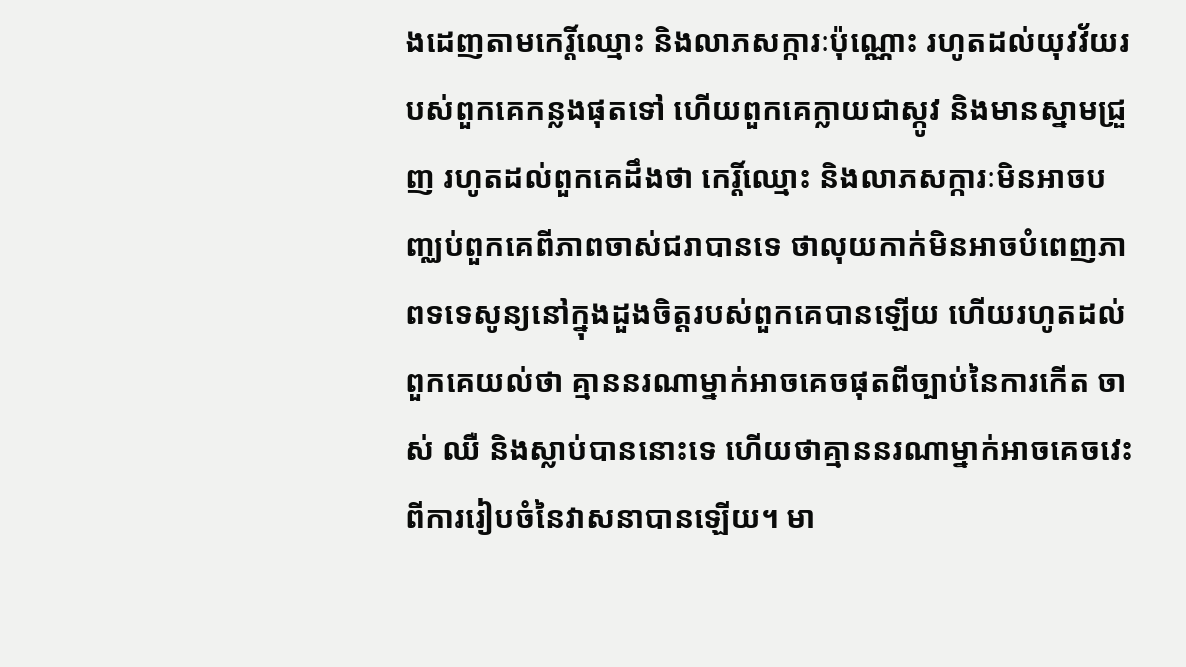ងដេញតាមកេរ្តិ៍ឈ្មោះ និងលាភសក្ការៈប៉ុណ្ណោះ រហូតដល់យុវវ័យរបស់ពួកគេកន្លងផុតទៅ ហើយពួកគេក្លាយជាស្កូវ និងមានស្នាមជ្រួញ រហូតដល់ពួកគេដឹងថា កេរ្តិ៍ឈ្មោះ និងលាភសក្ការៈមិនអាចបញ្ឈប់ពួកគេពីភាពចាស់ជរាបានទេ ថាលុយកាក់មិនអាចបំពេញភាពទទេសូន្យនៅក្នុងដួងចិត្តរបស់ពួកគេបានឡើយ ហើយរហូតដល់ពួកគេយល់ថា គ្មាននរណាម្នាក់អាចគេចផុតពីច្បាប់នៃការកើត ចាស់ ឈឺ និងស្លាប់បាននោះទេ ហើយថាគ្មាននរណាម្នាក់អាចគេចវេះពីការរៀបចំនៃវាសនាបានឡើយ។ មា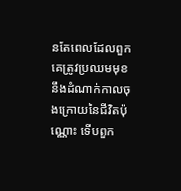នតែពេលដែលពួកគេត្រូវប្រឈមមុខនឹងដំណាក់កាលចុងក្រោយនៃជីវិតប៉ុណ្ណោះ ទើបពួក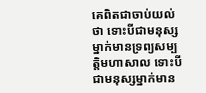គេពិតជាចាប់យល់ថា ទោះបីជាមនុស្សម្នាក់មានទ្រព្យសម្បត្តិមហាសាល ទោះបីជាមនុស្សម្នាក់មាន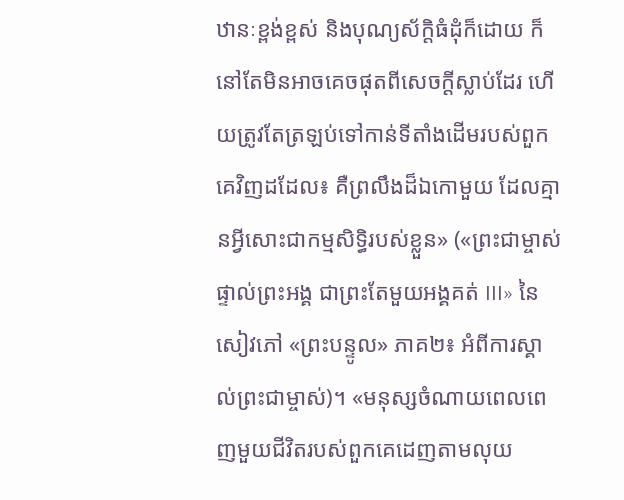ឋានៈខ្ពង់ខ្ពស់ និងបុណ្យស័ក្តិធំដុំក៏ដោយ ក៏នៅតែមិនអាចគេចផុតពីសេចក្ដីស្លាប់ដែរ ហើយត្រូវតែត្រឡប់ទៅកាន់ទីតាំងដើមរបស់ពួកគេវិញដដែល៖ គឺព្រលឹងដ៏ឯកោមួយ ដែលគ្មានអ្វីសោះជាកម្មសិទ្ធិរបស់ខ្លួន» («ព្រះជាម្ចាស់ផ្ទាល់ព្រះអង្គ ជាព្រះតែមួយអង្គគត់ III» នៃសៀវភៅ «ព្រះបន្ទូល» ភាគ២៖ អំពីការស្គាល់ព្រះជាម្ចាស់)។ «មនុស្សចំណាយពេលពេញមួយជីវិតរបស់ពួកគេដេញតាមលុយ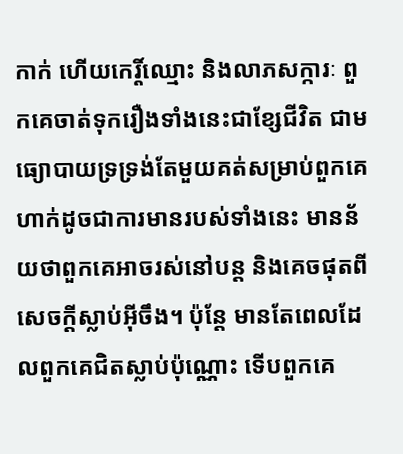កាក់ ហើយកេរ្តិ៍ឈ្មោះ និងលាភសក្ការៈ ពួកគេចាត់ទុករឿងទាំងនេះជាខ្សែជីវិត ជាមធ្យោបាយទ្រទ្រង់តែមួយគត់សម្រាប់ពួកគេ ហាក់ដូចជាការមានរបស់ទាំងនេះ មានន័យថាពួកគេអាចរស់នៅបន្ត និងគេចផុតពីសេចក្ដីស្លាប់អ៊ីចឹង។ ប៉ុន្តែ មានតែពេលដែលពួកគេជិតស្លាប់ប៉ុណ្ណោះ ទើបពួកគេ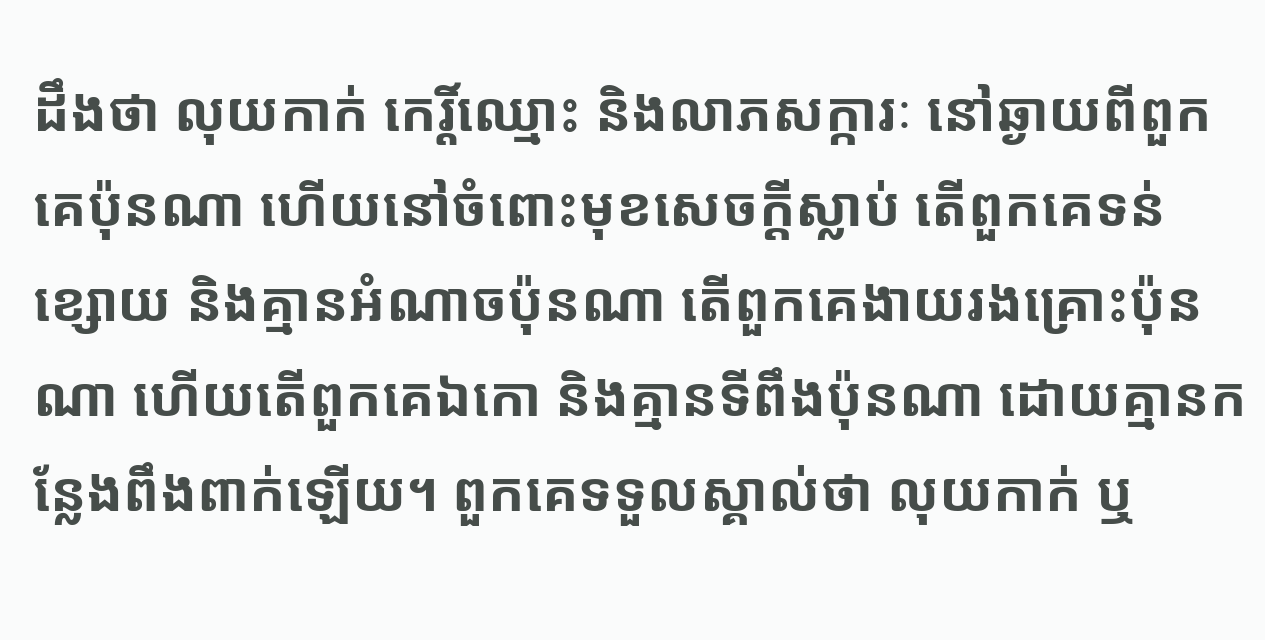ដឹងថា លុយកាក់ កេរ្តិ៍ឈ្មោះ និងលាភសក្ការៈ នៅឆ្ងាយពីពួកគេប៉ុនណា ហើយនៅចំពោះមុខសេចក្ដីស្លាប់ តើពួកគេទន់ខ្សោយ និងគ្មានអំណាចប៉ុនណា តើពួកគេងាយរងគ្រោះប៉ុនណា ហើយតើពួកគេឯកោ និងគ្មានទីពឹងប៉ុនណា ដោយគ្មានកន្លែងពឹងពាក់ឡើយ។ ពួកគេទទួលស្គាល់ថា លុយកាក់ ឬ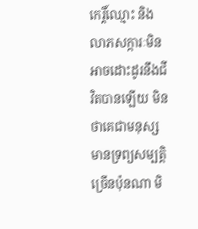កេរ្តិ៍ឈ្មោះ និងលាភសក្ការៈមិនអាចដោះដូរនឹងជីវិតបានឡើយ មិនថាគេជាមនុស្សមានទ្រព្យសម្បត្តិច្រើនប៉ុនណា មិ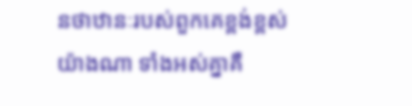នថាឋានៈរបស់ពួកគេខ្ពង់ខ្ពស់យ៉ាងណា ទាំងអស់គ្នាគឺ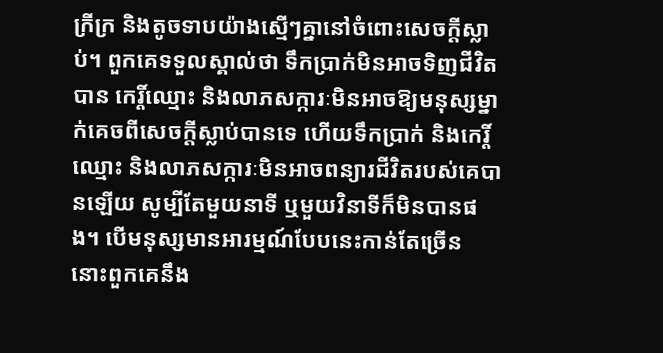ក្រីក្រ និងតូចទាបយ៉ាងស្មើៗគ្នានៅចំពោះសេចក្តីស្លាប់។ ពួកគេទទួលស្គាល់ថា ទឹកប្រាក់មិនអាចទិញជីវិតបាន កេរ្តិ៍ឈ្មោះ និងលាភសក្ការៈមិនអាចឱ្យមនុស្សម្នាក់គេចពីសេចក្តីស្លាប់បានទេ ហើយទឹកប្រាក់ និងកេរ្តិ៍ឈ្មោះ និងលាភសក្ការៈមិនអាចពន្យារជីវិតរបស់គេបានឡើយ សូម្បីតែមួយនាទី ឬមួយវិនាទីក៏មិនបានផង។ បើមនុស្សមានអារម្មណ៍បែបនេះកាន់តែច្រើន នោះពួកគេនឹង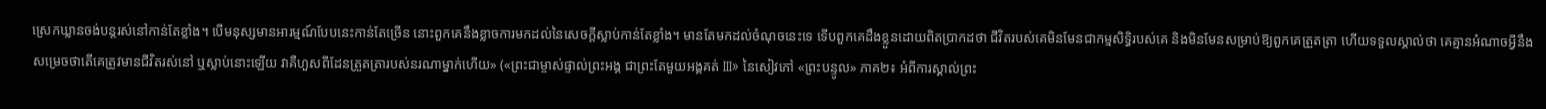ស្រេកឃ្លានចង់បន្តរស់នៅកាន់តែខ្លាំង។ បើមនុស្សមានអារម្មណ៍បែបនេះកាន់តែច្រើន នោះពួកគេនឹងខ្លាចការមកដល់នៃសេចក្តីស្លាប់កាន់តែខ្លាំង។ មានតែមកដល់ចំណុចនេះទេ ទើបពួកគេដឹងខ្លួនដោយពិតប្រាកដថា ជីវិតរបស់គេមិនមែនជាកម្មសិទ្ធិរបស់គេ និងមិនមែនសម្រាប់ឱ្យពួកគេត្រួតត្រា ហើយទទួលស្គាល់ថា គេគ្មានអំណាចអ្វីនឹងសម្រេចថាតើគេត្រូវមានជីវិតរស់នៅ ឬស្លាប់នោះឡើយ វាគឺហួសពីដែនត្រួតត្រារបស់នរណាម្នាក់ហើយ» («ព្រះជាម្ចាស់ផ្ទាល់ព្រះអង្គ ជាព្រះតែមួយអង្គគត់ III» នៃសៀវភៅ «ព្រះបន្ទូល» ភាគ២៖ អំពីការស្គាល់ព្រះ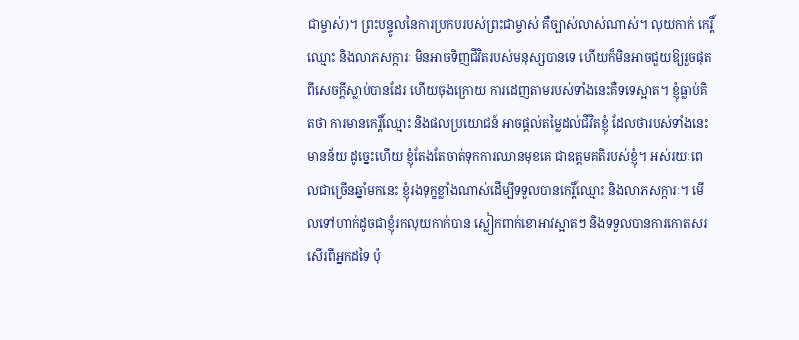ជាម្ចាស់)។ ព្រះបន្ទូលនៃការប្រកបរបស់ព្រះជាម្ចាស់ គឺច្បាស់លាស់ណាស់។ លុយកាក់ កេរ្តិ៍ឈ្មោះ និងលាភសក្ការៈ មិនអាចទិញជីវិតរបស់មនុស្សបានទេ ហើយក៏មិនអាចជួយឱ្យរួចផុតពីសេចក្ដីស្លាប់បានដែរ ហើយចុងក្រោយ ការដេញតាមរបស់ទាំងនេះគឺទទេស្អាត។ ខ្ញុំធ្លាប់គិតថា ការមានកេរ្តិ៍ឈ្មោះ និងផលប្រយោជន៍ អាចផ្ដល់តម្លៃដល់ជីវិតខ្ញុំ ដែលថារបស់ទាំងនេះមានន័យ ដូច្នេះហើយ ខ្ញុំតែងតែចាត់ទុកការឈានមុខគេ ជាឧត្តមគតិរបស់ខ្ញុំ។ អស់រយៈពេលជាច្រើនឆ្នាំមកនេះ ខ្ញុំរងទុក្ខខ្លាំងណាស់ដើម្បីទទួលបានកេរ្តិ៍ឈ្មោះ និងលាភសក្ការៈ។ មើលទៅហាក់ដូចជាខ្ញុំរកលុយកាក់បាន ស្លៀកពាក់ខោអាវស្អាតៗ និងទទួលបានការកោតសរសើរពីអ្នកដទៃ ប៉ុ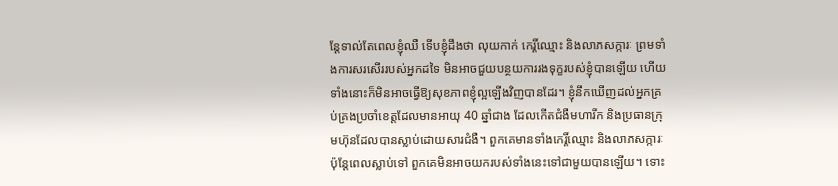ន្តែទាល់តែពេលខ្ញុំឈឺ ទើបខ្ញុំដឹងថា លុយកាក់ កេរ្តិ៍ឈ្មោះ និងលាភសក្ការៈ ព្រមទាំងការសរសើររបស់អ្នកដទៃ មិនអាចជួយបន្ថយការរងទុក្ខរបស់ខ្ញុំបានឡើយ ហើយទាំងនោះក៏មិនអាចធ្វើឱ្យសុខភាពខ្ញុំល្អឡើងវិញបានដែរ។ ខ្ញុំនឹកឃើញដល់អ្នកគ្រប់គ្រងប្រចាំខេត្តដែលមានអាយុ 40 ឆ្នាំជាង ដែលកើតជំងឺមហារីក និងប្រធានក្រុមហ៊ុនដែលបានស្លាប់ដោយសារជំងឺ។ ពួកគេមានទាំងកេរ្តិ៍ឈ្មោះ និងលាភសក្ការៈ ប៉ុន្តែពេលស្លាប់ទៅ ពួកគេមិនអាចយករបស់ទាំងនេះទៅជាមួយបានឡើយ។ ទោះ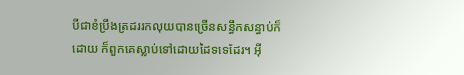បីជាខំប្រឹងត្រដររកលុយបានច្រើនសន្ធឹកសន្ធាប់ក៏ដោយ ក៏ពួកគេស្លាប់ទៅដោយដៃទទេដែរ។ អ៊ី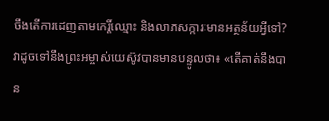ចឹងតើការដេញតាមកេរ្តិ៍ឈ្មោះ និងលាភសក្ការៈមានអត្ថន័យអ្វីទៅ? វាដូចទៅនឹងព្រះអម្ចាស់យេស៊ូវបានមានបន្ទូលថា៖ «តើគាត់នឹងបាន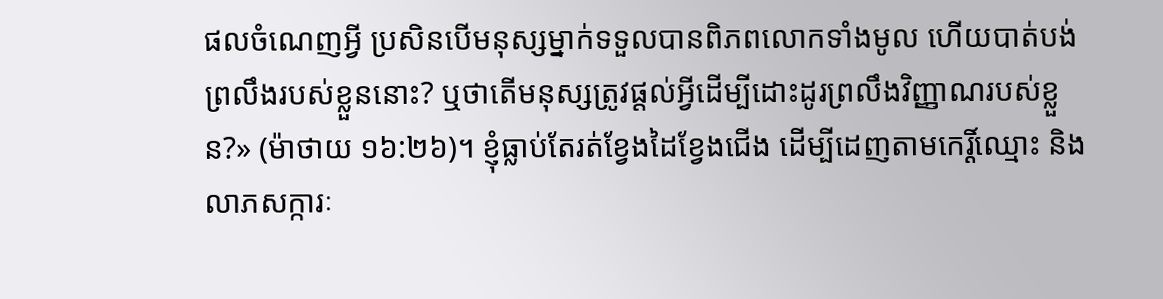ផលចំណេញអ្វី ប្រសិនបើមនុស្សម្នាក់ទទួលបានពិភពលោកទាំងមូល ហើយបាត់បង់ព្រលឹងរបស់ខ្លួននោះ? ឬថាតើមនុស្សត្រូវផ្ដល់អ្វីដើម្បីដោះដូរព្រលឹងវិញ្ញាណរបស់ខ្លួន?» (ម៉ាថាយ ១៦:២៦)។ ខ្ញុំធ្លាប់តែរត់ខ្វែងដៃខ្វែងជើង ដើម្បីដេញតាមកេរ្តិ៍ឈ្មោះ និងលាភសក្ការៈ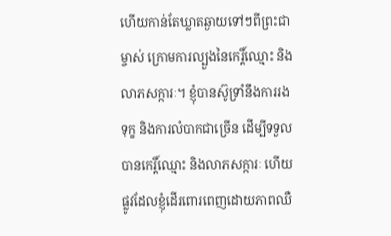ហើយកាន់តែឃ្លាតឆ្ងាយទៅៗពីព្រះជាម្ចាស់ ក្រោមការល្បួងនៃកេរ្តិ៍ឈ្មោះ និងលាភសក្ការៈ។ ខ្ញុំបានស៊ូទ្រាំនឹងការរងទុក្ខ និងការលំបាកជាច្រើន ដើម្បីទទួលបានកេរ្តិ៍ឈ្មោះ និងលាភសក្ការៈ ហើយផ្លូវដែលខ្ញុំដើរពោរពេញដោយភាពឈឺ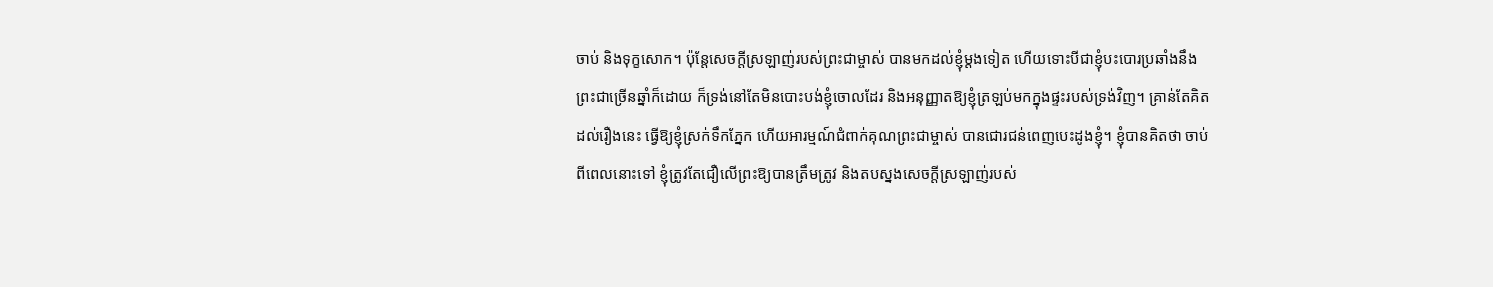ចាប់ និងទុក្ខសោក។ ប៉ុន្តែសេចក្ដីស្រឡាញ់របស់ព្រះជាម្ចាស់ បានមកដល់ខ្ញុំម្ដងទៀត ហើយទោះបីជាខ្ញុំបះបោរប្រឆាំងនឹងព្រះជាច្រើនឆ្នាំក៏ដោយ ក៏ទ្រង់នៅតែមិនបោះបង់ខ្ញុំចោលដែរ និងអនុញ្ញាតឱ្យខ្ញុំត្រឡប់មកក្នុងផ្ទះរបស់ទ្រង់វិញ។ គ្រាន់តែគិតដល់រឿងនេះ ធ្វើឱ្យខ្ញុំស្រក់ទឹកភ្នែក ហើយអារម្មណ៍ជំពាក់គុណព្រះជាម្ចាស់ បានជោរជន់ពេញបេះដូងខ្ញុំ។ ខ្ញុំបានគិតថា ចាប់ពីពេលនោះទៅ ខ្ញុំត្រូវតែជឿលើព្រះឱ្យបានត្រឹមត្រូវ និងតបស្នងសេចក្ដីស្រឡាញ់របស់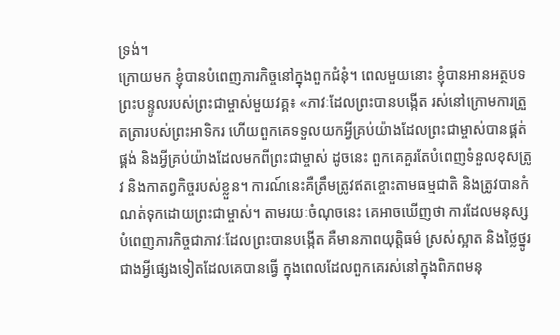ទ្រង់។
ក្រោយមក ខ្ញុំបានបំពេញភារកិច្ចនៅក្នុងពួកជំនុំ។ ពេលមួយនោះ ខ្ញុំបានអានអត្ថបទព្រះបន្ទូលរបស់ព្រះជាម្ចាស់មួយវគ្គ៖ «ភាវៈដែលព្រះបានបង្កើត រស់នៅក្រោមការត្រួតត្រារបស់ព្រះអាទិករ ហើយពួកគេទទួលយកអ្វីគ្រប់យ៉ាងដែលព្រះជាម្ចាស់បានផ្គត់ផ្គង់ និងអ្វីគ្រប់យ៉ាងដែលមកពីព្រះជាម្ចាស់ ដូចនេះ ពួកគេគួរតែបំពេញទំនួលខុសត្រូវ និងកាតព្វកិច្ចរបស់ខ្លួន។ ការណ៍នេះគឺត្រឹមត្រូវឥតខ្ចោះតាមធម្មជាតិ និងត្រូវបានកំណត់ទុកដោយព្រះជាម្ចាស់។ តាមរយៈចំណុចនេះ គេអាចឃើញថា ការដែលមនុស្សបំពេញភារកិច្ចជាភាវៈដែលព្រះបានបង្កើត គឺមានភាពយុត្តិធម៌ ស្រស់ស្អាត និងថ្លៃថ្នូរជាងអ្វីផ្សេងទៀតដែលគេបានធ្វើ ក្នុងពេលដែលពួកគេរស់នៅក្នុងពិភពមនុ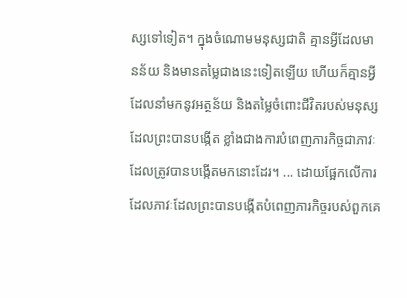ស្សទៅទៀត។ ក្នុងចំណោមមនុស្សជាតិ គ្មានអ្វីដែលមានន័យ និងមានតម្លៃជាងនេះទៀតឡើយ ហើយក៏គ្មានអ្វីដែលនាំមកនូវអត្ថន័យ និងតម្លៃចំពោះជីវិតរបស់មនុស្សដែលព្រះបានបង្កើត ខ្លាំងជាងការបំពេញភារកិច្ចជាភាវៈដែលត្រូវបានបង្កើតមកនោះដែរ។ ... ដោយផ្អែកលើការដែលភាវៈដែលព្រះបានបង្កើតបំពេញភារកិច្ចរបស់ពួកគេ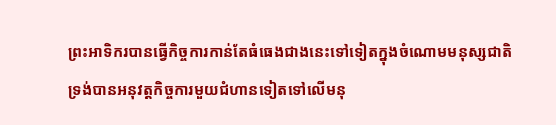ព្រះអាទិករបានធ្វើកិច្ចការកាន់តែធំធេងជាងនេះទៅទៀតក្នុងចំណោមមនុស្សជាតិ ទ្រង់បានអនុវត្តកិច្ចការមួយជំហានទៀតទៅលើមនុ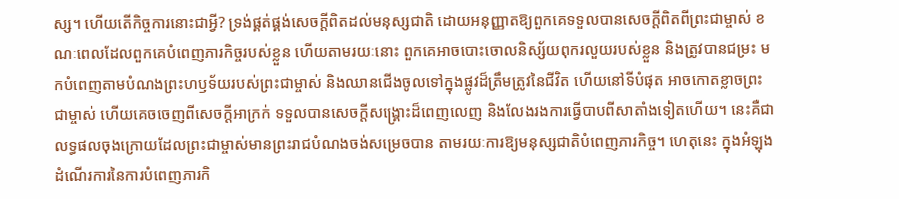ស្ស។ ហើយតើកិច្ចការនោះជាអ្វី? ទ្រង់ផ្គត់ផ្គង់សេចក្ដីពិតដល់មនុស្សជាតិ ដោយអនុញ្ញាតឱ្យពួកគេទទួលបានសេចក្ដីពិតពីព្រះជាម្ចាស់ ខណៈពេលដែលពួកគេបំពេញភារកិច្ចរបស់ខ្លួន ហើយតាមរយៈនោះ ពួកគេអាចបោះចោលនិស្ស័យពុករលួយរបស់ខ្លួន និងត្រូវបានជម្រះ មកបំពេញតាមបំណងព្រះហឫទ័យរបស់ព្រះជាម្ចាស់ និងឈានជើងចូលទៅក្នុងផ្លូវដ៏ត្រឹមត្រូវនៃជីវិត ហើយនៅទីបំផុត អាចកោតខ្លាចព្រះជាម្ចាស់ ហើយគេចចេញពីសេចក្ដីអាក្រក់ ទទួលបានសេចក្ដីសង្រ្គោះដ៏ពេញលេញ និងលែងរងការធ្វើបាបពីសាតាំងទៀតហើយ។ នេះគឺជាលទ្ធផលចុងក្រោយដែលព្រះជាម្ចាស់មានព្រះរាជបំណងចង់សម្រេចបាន តាមរយៈការឱ្យមនុស្សជាតិបំពេញភារកិច្ច។ ហេតុនេះ ក្នុងអំឡុងដំណើរការនៃការបំពេញភារកិ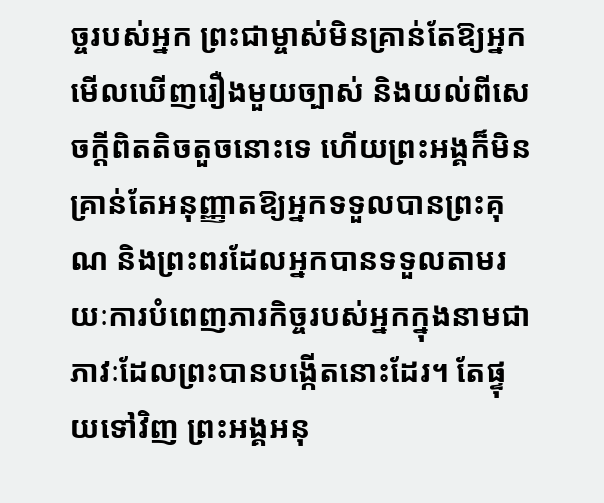ច្ចរបស់អ្នក ព្រះជាម្ចាស់មិនគ្រាន់តែឱ្យអ្នកមើលឃើញរឿងមួយច្បាស់ និងយល់ពីសេចក្ដីពិតតិចតួចនោះទេ ហើយព្រះអង្គក៏មិនគ្រាន់តែអនុញ្ញាតឱ្យអ្នកទទួលបានព្រះគុណ និងព្រះពរដែលអ្នកបានទទួលតាមរយៈការបំពេញភារកិច្ចរបស់អ្នកក្នុងនាមជាភាវៈដែលព្រះបានបង្កើតនោះដែរ។ តែផ្ទុយទៅវិញ ព្រះអង្គអនុ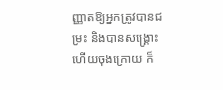ញ្ញាតឱ្យអ្នកត្រូវបានជម្រះ និងបានសង្គ្រោះ ហើយចុងក្រោយ ក៏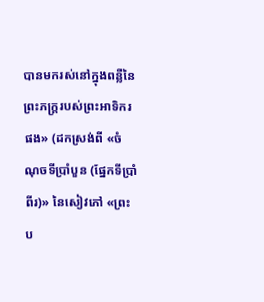បានមករស់នៅក្នុងពន្លឺនៃព្រះភក្ត្ររបស់ព្រះអាទិករផង» (ដកស្រង់ពី «ចំណុចទីប្រាំបួន (ផ្នែកទីប្រាំពីរ)» នៃសៀវភៅ «ព្រះប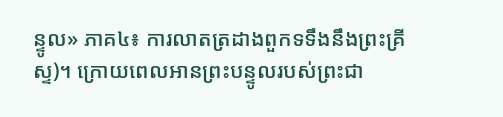ន្ទូល» ភាគ៤៖ ការលាតត្រដាងពួកទទឹងនឹងព្រះគ្រីស្ទ)។ ក្រោយពេលអានព្រះបន្ទូលរបស់ព្រះជា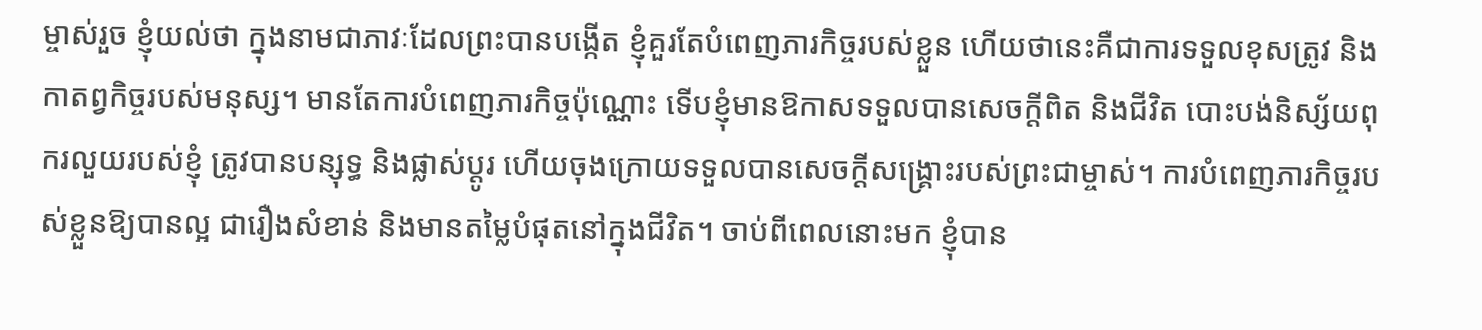ម្ចាស់រួច ខ្ញុំយល់ថា ក្នុងនាមជាភាវៈដែលព្រះបានបង្កើត ខ្ញុំគួរតែបំពេញភារកិច្ចរបស់ខ្លួន ហើយថានេះគឺជាការទទួលខុសត្រូវ និងកាតព្វកិច្ចរបស់មនុស្ស។ មានតែការបំពេញភារកិច្ចប៉ុណ្ណោះ ទើបខ្ញុំមានឱកាសទទួលបានសេចក្ដីពិត និងជីវិត បោះបង់និស្ស័យពុករលួយរបស់ខ្ញុំ ត្រូវបានបន្សុទ្ធ និងផ្លាស់ប្ដូរ ហើយចុងក្រោយទទួលបានសេចក្ដីសង្គ្រោះរបស់ព្រះជាម្ចាស់។ ការបំពេញភារកិច្ចរបស់ខ្លួនឱ្យបានល្អ ជារឿងសំខាន់ និងមានតម្លៃបំផុតនៅក្នុងជីវិត។ ចាប់ពីពេលនោះមក ខ្ញុំបាន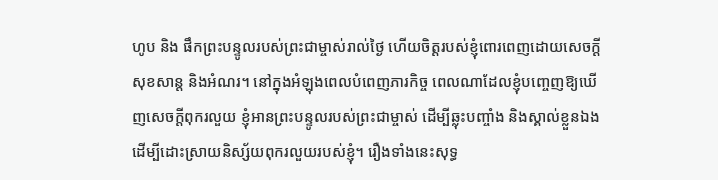ហូប និង ផឹកព្រះបន្ទូលរបស់ព្រះជាម្ចាស់រាល់ថ្ងៃ ហើយចិត្តរបស់ខ្ញុំពោរពេញដោយសេចក្ដីសុខសាន្ត និងអំណរ។ នៅក្នុងអំឡុងពេលបំពេញភារកិច្ច ពេលណាដែលខ្ញុំបញ្ចេញឱ្យឃើញសេចក្ដីពុករលួយ ខ្ញុំអានព្រះបន្ទូលរបស់ព្រះជាម្ចាស់ ដើម្បីឆ្លុះបញ្ចាំង និងស្គាល់ខ្លួនឯង ដើម្បីដោះស្រាយនិស្ស័យពុករលួយរបស់ខ្ញុំ។ រឿងទាំងនេះសុទ្ធ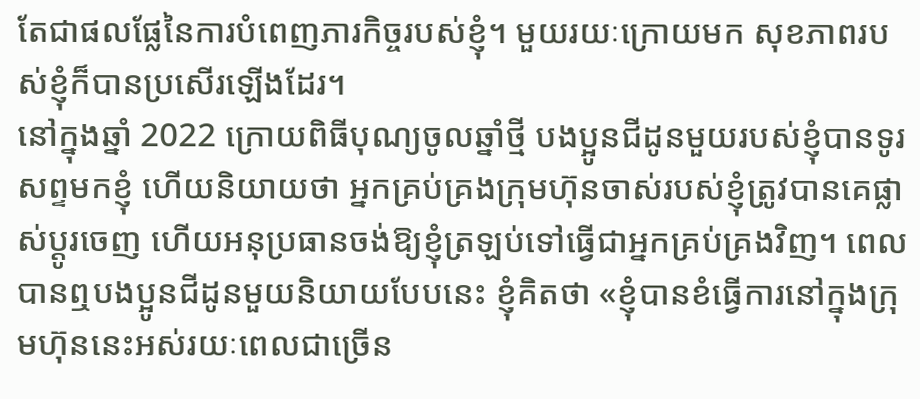តែជាផលផ្លែនៃការបំពេញភារកិច្ចរបស់ខ្ញុំ។ មួយរយៈក្រោយមក សុខភាពរបស់ខ្ញុំក៏បានប្រសើរឡើងដែរ។
នៅក្នុងឆ្នាំ 2022 ក្រោយពិធីបុណ្យចូលឆ្នាំថ្មី បងប្អូនជីដូនមួយរបស់ខ្ញុំបានទូរសព្ទមកខ្ញុំ ហើយនិយាយថា អ្នកគ្រប់គ្រងក្រុមហ៊ុនចាស់របស់ខ្ញុំត្រូវបានគេផ្លាស់ប្ដូរចេញ ហើយអនុប្រធានចង់ឱ្យខ្ញុំត្រឡប់ទៅធ្វើជាអ្នកគ្រប់គ្រងវិញ។ ពេលបានឮបងប្អូនជីដូនមួយនិយាយបែបនេះ ខ្ញុំគិតថា «ខ្ញុំបានខំធ្វើការនៅក្នុងក្រុមហ៊ុននេះអស់រយៈពេលជាច្រើន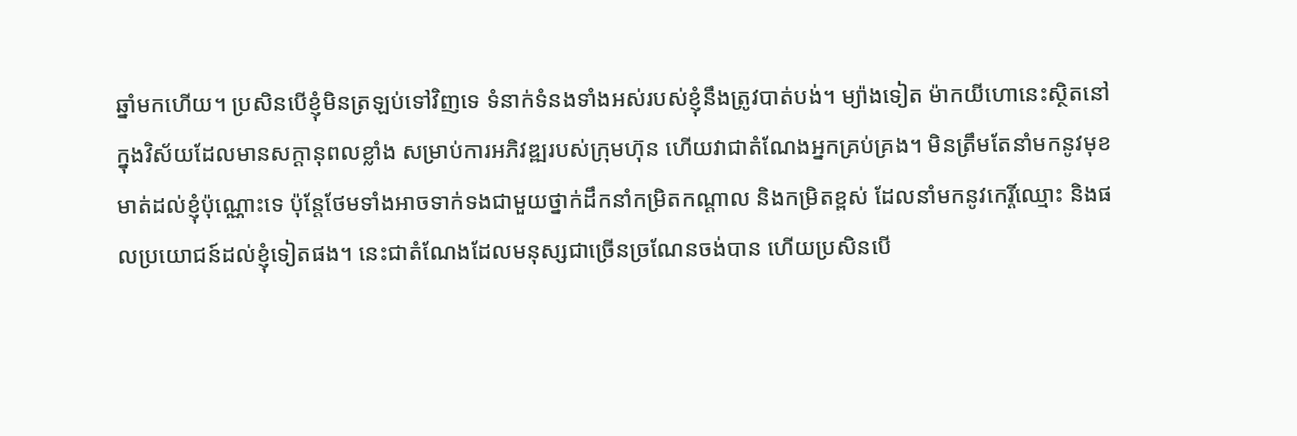ឆ្នាំមកហើយ។ ប្រសិនបើខ្ញុំមិនត្រឡប់ទៅវិញទេ ទំនាក់ទំនងទាំងអស់របស់ខ្ញុំនឹងត្រូវបាត់បង់។ ម្យ៉ាងទៀត ម៉ាកយីហោនេះស្ថិតនៅក្នុងវិស័យដែលមានសក្ដានុពលខ្លាំង សម្រាប់ការអភិវឌ្ឍរបស់ក្រុមហ៊ុន ហើយវាជាតំណែងអ្នកគ្រប់គ្រង។ មិនត្រឹមតែនាំមកនូវមុខមាត់ដល់ខ្ញុំប៉ុណ្ណោះទេ ប៉ុន្តែថែមទាំងអាចទាក់ទងជាមួយថ្នាក់ដឹកនាំកម្រិតកណ្ដាល និងកម្រិតខ្ពស់ ដែលនាំមកនូវកេរ្តិ៍ឈ្មោះ និងផលប្រយោជន៍ដល់ខ្ញុំទៀតផង។ នេះជាតំណែងដែលមនុស្សជាច្រើនច្រណែនចង់បាន ហើយប្រសិនបើ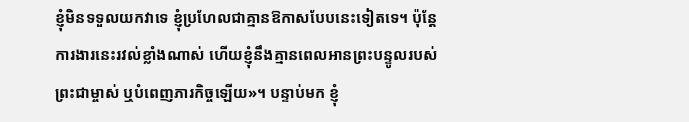ខ្ញុំមិនទទួលយកវាទេ ខ្ញុំប្រហែលជាគ្មានឱកាសបែបនេះទៀតទេ។ ប៉ុន្តែការងារនេះរវល់ខ្លាំងណាស់ ហើយខ្ញុំនឹងគ្មានពេលអានព្រះបន្ទូលរបស់ព្រះជាម្ចាស់ ឬបំពេញភារកិច្ចឡើយ»។ បន្ទាប់មក ខ្ញុំ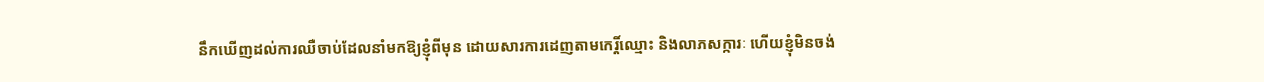នឹកឃើញដល់ការឈឺចាប់ដែលនាំមកឱ្យខ្ញុំពីមុន ដោយសារការដេញតាមកេរ្តិ៍ឈ្មោះ និងលាភសក្ការៈ ហើយខ្ញុំមិនចង់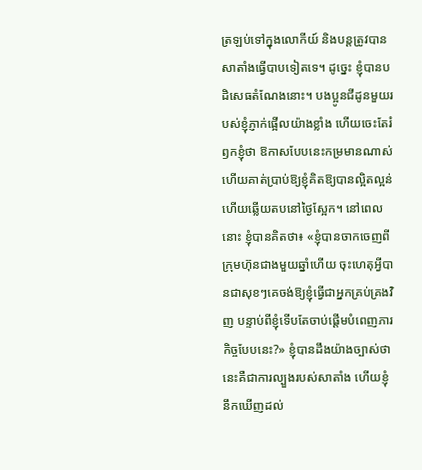ត្រឡប់ទៅក្នុងលោកីយ៍ និងបន្តត្រូវបានសាតាំងធ្វើបាបទៀតទេ។ ដូច្នេះ ខ្ញុំបានបដិសេធតំណែងនោះ។ បងប្អូនជីដូនមួយរបស់ខ្ញុំភ្ញាក់ផ្អើលយ៉ាងខ្លាំង ហើយចេះតែរំឭកខ្ញុំថា ឱកាសបែបនេះកម្រមានណាស់ ហើយគាត់ប្រាប់ឱ្យខ្ញុំគិតឱ្យបានល្អិតល្អន់ ហើយឆ្លើយតបនៅថ្ងៃស្អែក។ នៅពេលនោះ ខ្ញុំបានគិតថា៖ «ខ្ញុំបានចាកចេញពីក្រុមហ៊ុនជាងមួយឆ្នាំហើយ ចុះហេតុអ្វីបានជាសុខៗគេចង់ឱ្យខ្ញុំធ្វើជាអ្នកគ្រប់គ្រងវិញ បន្ទាប់ពីខ្ញុំទើបតែចាប់ផ្ដើមបំពេញភារកិច្ចបែបនេះ?» ខ្ញុំបានដឹងយ៉ាងច្បាស់ថា នេះគឺជាការល្បួងរបស់សាតាំង ហើយខ្ញុំនឹកឃើញដល់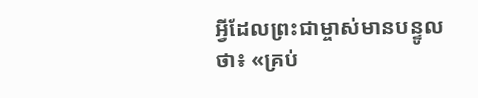អ្វីដែលព្រះជាម្ចាស់មានបន្ទូលថា៖ «គ្រប់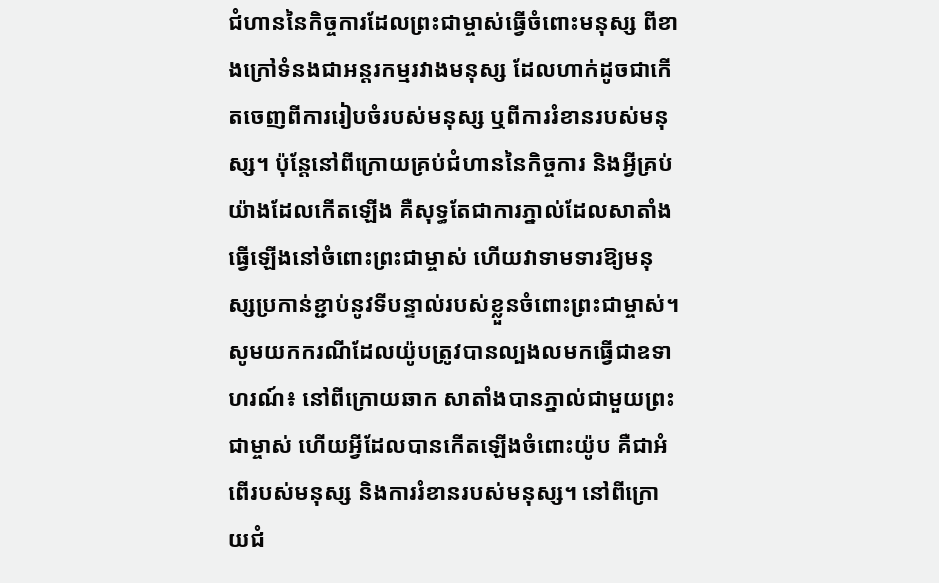ជំហាននៃកិច្ចការដែលព្រះជាម្ចាស់ធ្វើចំពោះមនុស្ស ពីខាងក្រៅទំនងជាអន្តរកម្មរវាងមនុស្ស ដែលហាក់ដូចជាកើតចេញពីការរៀបចំរបស់មនុស្ស ឬពីការរំខានរបស់មនុស្ស។ ប៉ុន្តែនៅពីក្រោយគ្រប់ជំហាននៃកិច្ចការ និងអ្វីគ្រប់យ៉ាងដែលកើតឡើង គឺសុទ្ធតែជាការភ្នាល់ដែលសាតាំងធ្វើឡើងនៅចំពោះព្រះជាម្ចាស់ ហើយវាទាមទារឱ្យមនុស្សប្រកាន់ខ្ជាប់នូវទីបន្ទាល់របស់ខ្លួនចំពោះព្រះជាម្ចាស់។ សូមយកករណីដែលយ៉ូបត្រូវបានល្បងលមកធ្វើជាឧទាហរណ៍៖ នៅពីក្រោយឆាក សាតាំងបានភ្នាល់ជាមួយព្រះជាម្ចាស់ ហើយអ្វីដែលបានកើតឡើងចំពោះយ៉ូប គឺជាអំពើរបស់មនុស្ស និងការរំខានរបស់មនុស្ស។ នៅពីក្រោយជំ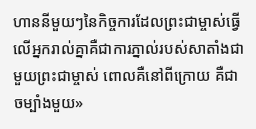ហាននីមួយៗនៃកិច្ចការដែលព្រះជាម្ចាស់ធ្វើលើអ្នករាល់គ្នាគឺជាការភ្នាល់របស់សាតាំងជាមួយព្រះជាម្ចាស់ ពោលគឺនៅពីក្រោយ គឺជាចម្បាំងមួយ»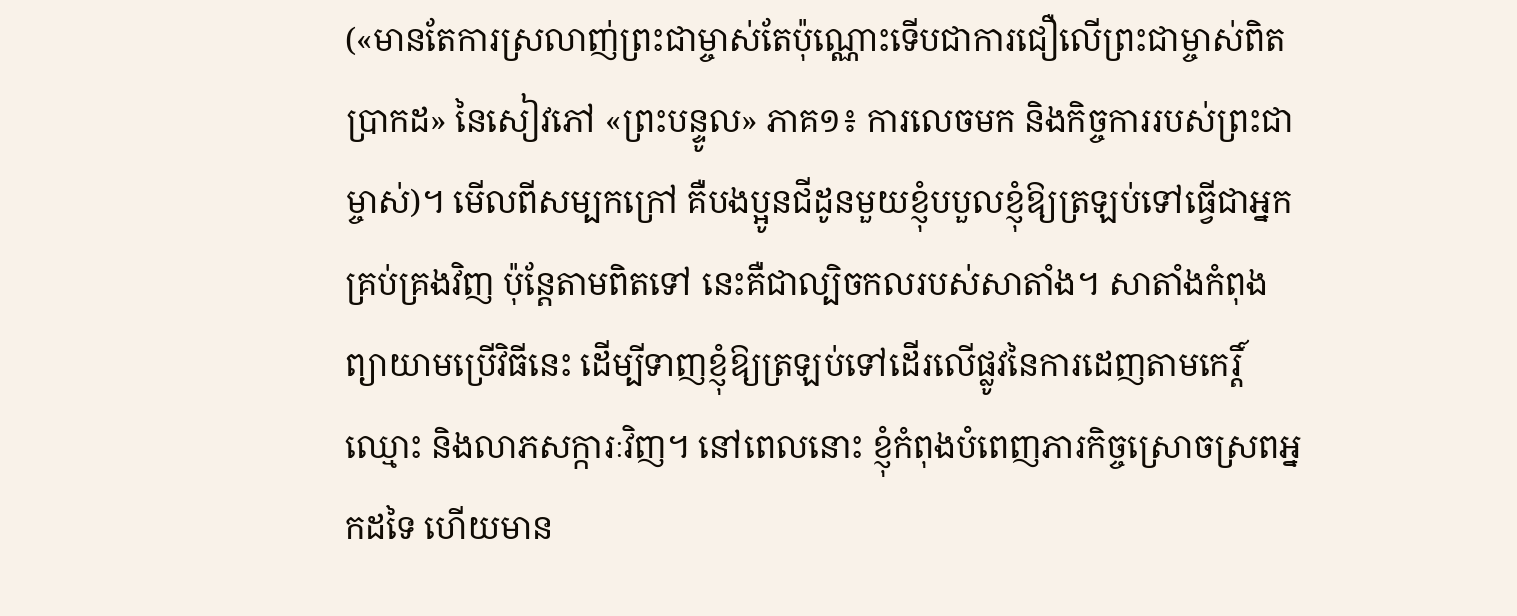(«មានតែការស្រលាញ់ព្រះជាម្ចាស់តែប៉ុណ្ណោះទើបជាការជឿលើព្រះជាម្ចាស់ពិតប្រាកដ» នៃសៀវភៅ «ព្រះបន្ទូល» ភាគ១៖ ការលេចមក និងកិច្ចការរបស់ព្រះជាម្ចាស់)។ មើលពីសម្បកក្រៅ គឺបងប្អូនជីដូនមួយខ្ញុំបបួលខ្ញុំឱ្យត្រឡប់ទៅធ្វើជាអ្នកគ្រប់គ្រងវិញ ប៉ុន្តែតាមពិតទៅ នេះគឺជាល្បិចកលរបស់សាតាំង។ សាតាំងកំពុងព្យាយាមប្រើវិធីនេះ ដើម្បីទាញខ្ញុំឱ្យត្រឡប់ទៅដើរលើផ្លូវនៃការដេញតាមកេរ្តិ៍ឈ្មោះ និងលាភសក្ការៈវិញ។ នៅពេលនោះ ខ្ញុំកំពុងបំពេញភារកិច្ចស្រោចស្រពអ្នកដទៃ ហើយមាន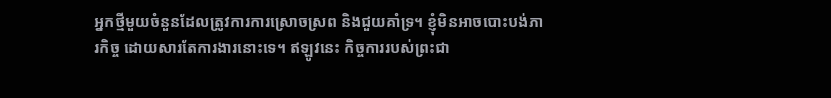អ្នកថ្មីមួយចំនួនដែលត្រូវការការស្រោចស្រព និងជួយគាំទ្រ។ ខ្ញុំមិនអាចបោះបង់ភារកិច្ច ដោយសារតែការងារនោះទេ។ ឥឡូវនេះ កិច្ចការរបស់ព្រះជា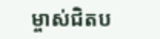ម្ចាស់ជិតប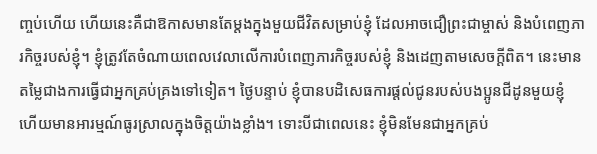ញ្ចប់ហើយ ហើយនេះគឺជាឱកាសមានតែម្តងក្នុងមួយជីវិតសម្រាប់ខ្ញុំ ដែលអាចជឿព្រះជាម្ចាស់ និងបំពេញភារកិច្ចរបស់ខ្ញុំ។ ខ្ញុំត្រូវតែចំណាយពេលវេលាលើការបំពេញភារកិច្ចរបស់ខ្ញុំ និងដេញតាមសេចក្ដីពិត។ នេះមានតម្លៃជាងការធ្វើជាអ្នកគ្រប់គ្រងទៅទៀត។ ថ្ងៃបន្ទាប់ ខ្ញុំបានបដិសេធការផ្តល់ជូនរបស់បងប្អូនជីដូនមួយខ្ញុំ ហើយមានអារម្មណ៍ធូរស្រាលក្នុងចិត្តយ៉ាងខ្លាំង។ ទោះបីជាពេលនេះ ខ្ញុំមិនមែនជាអ្នកគ្រប់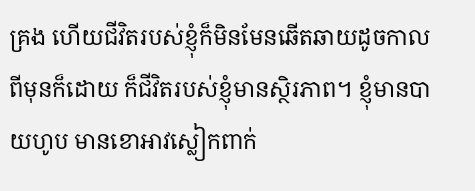គ្រង ហើយជីវិតរបស់ខ្ញុំក៏មិនមែនឆើតឆាយដូចកាលពីមុនក៏ដោយ ក៏ជីវិតរបស់ខ្ញុំមានស្ថិរភាព។ ខ្ញុំមានបាយហូប មានខោអាវស្លៀកពាក់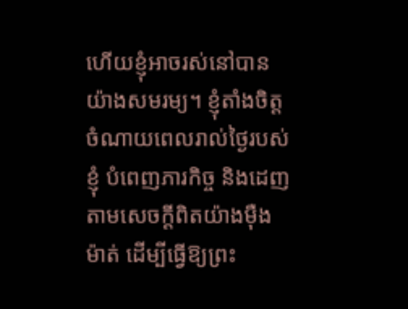ហើយខ្ញុំអាចរស់នៅបានយ៉ាងសមរម្យ។ ខ្ញុំតាំងចិត្តចំណាយពេលរាល់ថ្ងៃរបស់ខ្ញុំ បំពេញភារកិច្ច និងដេញតាមសេចក្ដីពិតយ៉ាងម៉ឺងម៉ាត់ ដើម្បីធ្វើឱ្យព្រះ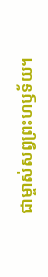ជាម្ចាស់សព្វព្រះហឫទ័យ។